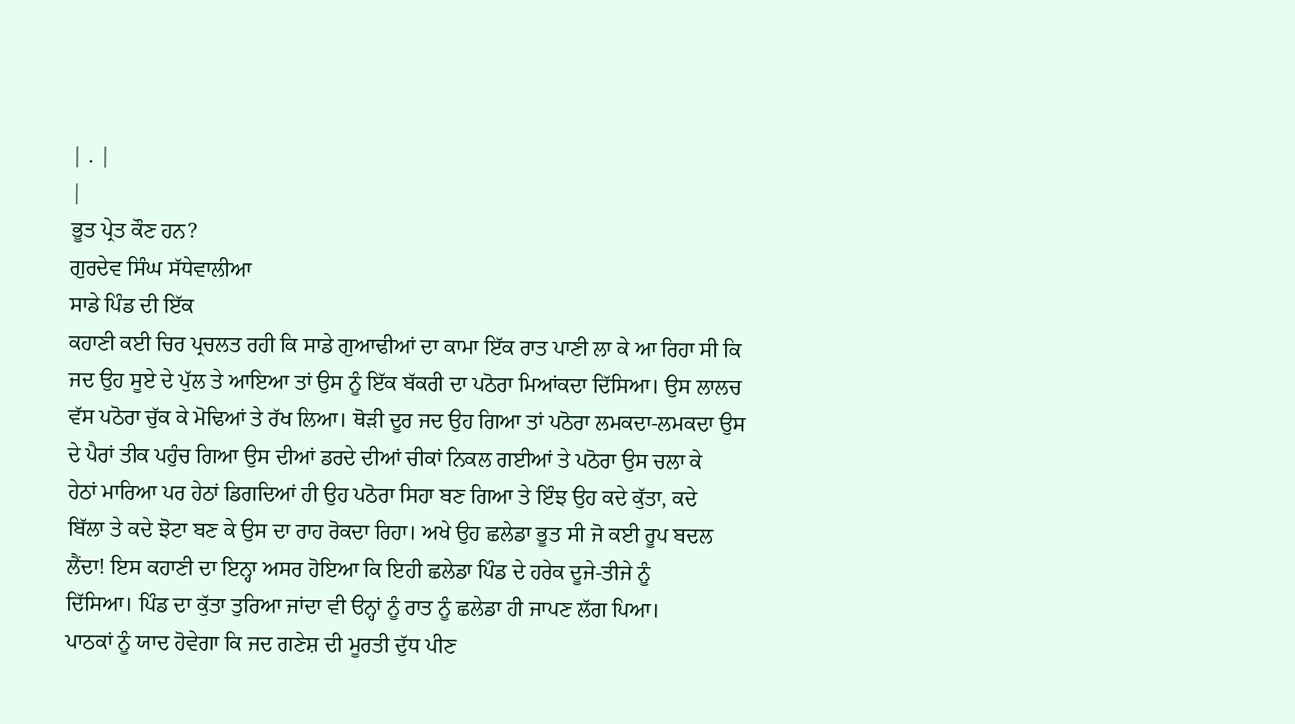| . |
|
ਭੂਤ ਪ੍ਰੇਤ ਕੌਣ ਹਨ?
ਗੁਰਦੇਵ ਸਿੰਘ ਸੱਧੇਵਾਲੀਆ
ਸਾਡੇ ਪਿੰਡ ਦੀ ਇੱਕ
ਕਹਾਣੀ ਕਈ ਚਿਰ ਪ੍ਰਚਲਤ ਰਹੀ ਕਿ ਸਾਡੇ ਗੁਆਢੀਆਂ ਦਾ ਕਾਮਾ ਇੱਕ ਰਾਤ ਪਾਣੀ ਲਾ ਕੇ ਆ ਰਿਹਾ ਸੀ ਕਿ
ਜਦ ਉਹ ਸੂਏ ਦੇ ਪੁੱਲ ਤੇ ਆਇਆ ਤਾਂ ਉਸ ਨੂੰ ਇੱਕ ਬੱਕਰੀ ਦਾ ਪਠੋਰਾ ਮਿਆਂਕਦਾ ਦਿੱਸਿਆ। ਉਸ ਲਾਲਚ
ਵੱਸ ਪਠੋਰਾ ਚੁੱਕ ਕੇ ਮੋਢਿਆਂ ਤੇ ਰੱਖ ਲਿਆ। ਥੋੜੀ ਦੂਰ ਜਦ ਉਹ ਗਿਆ ਤਾਂ ਪਠੋਰਾ ਲਮਕਦਾ-ਲਮਕਦਾ ਉਸ
ਦੇ ਪੈਰਾਂ ਤੀਕ ਪਹੁੰਚ ਗਿਆ ਉਸ ਦੀਆਂ ਡਰਦੇ ਦੀਆਂ ਚੀਕਾਂ ਨਿਕਲ ਗਈਆਂ ਤੇ ਪਠੋਰਾ ਉਸ ਚਲਾ ਕੇ
ਹੇਠਾਂ ਮਾਰਿਆ ਪਰ ਹੇਠਾਂ ਡਿਗਦਿਆਂ ਹੀ ਉਹ ਪਠੋਰਾ ਸਿਹਾ ਬਣ ਗਿਆ ਤੇ ਇੰਝ ਉਹ ਕਦੇ ਕੁੱਤਾ, ਕਦੇ
ਬਿੱਲਾ ਤੇ ਕਦੇ ਝੋਟਾ ਬਣ ਕੇ ਉਸ ਦਾ ਰਾਹ ਰੋਕਦਾ ਰਿਹਾ। ਅਖੇ ਉਹ ਛਲੇਡਾ ਭੂਤ ਸੀ ਜੋ ਕਈ ਰੂਪ ਬਦਲ
ਲੈਂਦਾ! ਇਸ ਕਹਾਣੀ ਦਾ ਇਨ੍ਹਾ ਅਸਰ ਹੋਇਆ ਕਿ ਇਹੀ ਛਲੇਡਾ ਪਿੰਡ ਦੇ ਹਰੇਕ ਦੂਜੇ-ਤੀਜੇ ਨੂੰ
ਦਿੱਸਿਆ। ਪਿੰਡ ਦਾ ਕੁੱਤਾ ਤੁਰਿਆ ਜਾਂਦਾ ਵੀ ੳਨ੍ਹਾਂ ਨੂੰ ਰਾਤ ਨੂੰ ਛਲੇਡਾ ਹੀ ਜਾਪਣ ਲੱਗ ਪਿਆ।
ਪਾਠਕਾਂ ਨੂੰ ਯਾਦ ਹੋਵੇਗਾ ਕਿ ਜਦ ਗਣੇਸ਼ ਦੀ ਮੂਰਤੀ ਦੁੱਧ ਪੀਣ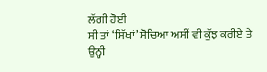ਲੱਗੀ ਹੋਈ
ਸੀ ਤਾਂ ‘ਸਿੱਖਾਂ’ ਸੋਚਿਆ ਅਸੀਂ ਵੀ ਕੁੱਝ ਕਰੀਏ ਤੇ ਉਨ੍ਹੀ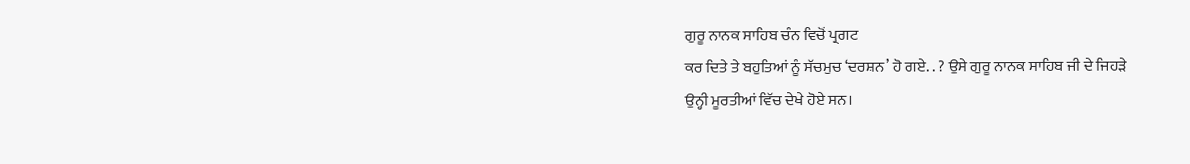ਗੁਰੂ ਨਾਨਕ ਸਾਹਿਬ ਚੰਨ ਵਿਚੋਂ ਪ੍ਰਗਟ
ਕਰ ਦਿਤੇ ਤੇ ਬਹੁਤਿਆਂ ਨੂੰ ਸੱਚਮੁਚ ‘ਦਰਸ਼ਨ’ ਹੋ ਗਏ. . ? ਉਸੇ ਗੁਰੂ ਨਾਨਕ ਸਾਹਿਬ ਜੀ ਦੇ ਜਿਹੜੇ
ਉਨ੍ਹੀ ਮੂਰਤੀਆਂ ਵਿੱਚ ਦੇਖੇ ਹੋਏ ਸਨ।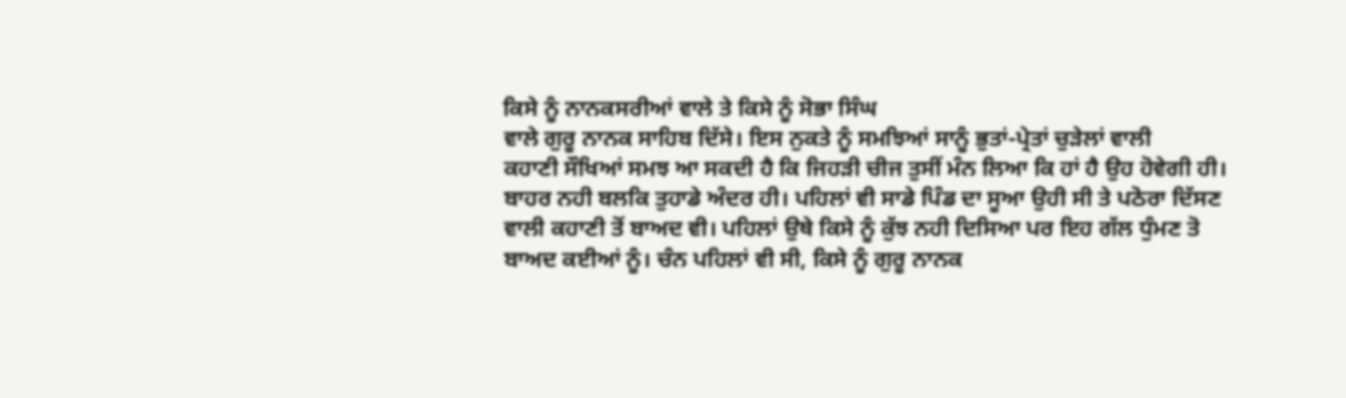ਕਿਸੇ ਨੂੰ ਨਾਨਕਸਰੀਆਂ ਵਾਲੇ ਤੇ ਕਿਸੇ ਨੂੰ ਸੋਭਾ ਸਿੰਘ
ਵਾਲੇ ਗੁਰੂ ਨਾਨਕ ਸਾਹਿਬ ਦਿੱਸੇ। ਇਸ ਨੁਕਤੇ ਨੂੰ ਸਮਝਿਆਂ ਸਾਨੂੰ ਭੁਤਾਂ-ਪ੍ਰੇਤਾਂ ਚੁੜੇਲਾਂ ਵਾਲੀ
ਕਹਾਣੀ ਸੌਖਿਆਂ ਸਮਝ ਆ ਸਕਦੀ ਹੈ ਕਿ ਜਿਹੜੀ ਚੀਜ ਤੁਸੀਂ ਮੰਨ ਲਿਆ ਕਿ ਹਾਂ ਹੈ ਉਹ ਹੋਵੇਗੀ ਹੀ।
ਬਾਹਰ ਨਹੀ ਬਲਕਿ ਤੁਹਾਡੇ ਅੰਦਰ ਹੀ। ਪਹਿਲਾਂ ਵੀ ਸਾਡੇ ਪਿੰਡ ਦਾ ਸੂਆ ਉਹੀ ਸੀ ਤੇ ਪਠੋਰਾ ਦਿੱਸਣ
ਵਾਲੀ ਕਹਾਣੀ ਤੋਂ ਬਾਅਦ ਵੀ। ਪਹਿਲਾਂ ਉਥੇ ਕਿਸੇ ਨੂੰ ਕੁੱਝ ਨਹੀ ਦਿਸਿਆ ਪਰ ਇਹ ਗੱਲ ਧੁੰਮਣ ਤੋ
ਬਾਅਦ ਕਈਆਂ ਨੂੰ। ਚੰਨ ਪਹਿਲਾਂ ਵੀ ਸੀ, ਕਿਸੇ ਨੂੰ ਗੁਰੂ ਨਾਨਕ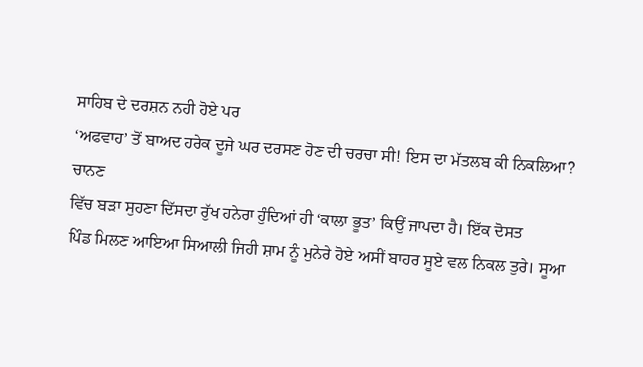ਸਾਹਿਬ ਦੇ ਦਰਸ਼ਨ ਨਹੀ ਹੋਏ ਪਰ
‘ਅਫਵਾਹ’ ਤੋਂ ਬਾਅਦ ਹਰੇਕ ਦੂਜੇ ਘਰ ਦਰਸਣ ਹੋਣ ਦੀ ਚਰਚਾ ਸੀ! ਇਸ ਦਾ ਮੱਤਲਬ ਕੀ ਨਿਕਲਿਆ? ਚਾਨਣ
ਵਿੱਚ ਬੜਾ ਸੁਹਣਾ ਦਿੱਸਦਾ ਰੁੱਖ ਹਨੇਰਾ ਹੁੰਦਿਆਂ ਹੀ ‘ਕਾਲਾ ਭੂਤ’ ਕਿਉਂ ਜਾਪਦਾ ਹੈ। ਇੱਕ ਦੋਸਤ
ਪਿੰਡ ਮਿਲਣ ਆਇਆ ਸਿਆਲੀ ਜਿਹੀ ਸ਼ਾਮ ਨੂੰ ਮੁਨੇਰੇ ਹੋਏ ਅਸੀਂ ਬਾਹਰ ਸੂਏ ਵਲ ਨਿਕਲ ਤੁਰੇ। ਸੂਆ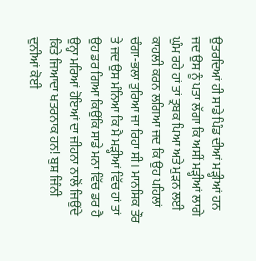ਉਤਰਦਿਆਂ ਹੀ ਸਾਡੇ ਪਿੰਡ ਦੀਆਂ ਮੜ੍ਹੀਆਂ ਹਨ ਜਦ ਉਸ ਨੂੰ ਪਤਾ ਲੱਗਾ ਕਿ ਅਸੀਂ ਮੜ੍ਹੀਆਂ ਲਾਗੇ
ਘੁੰਮ ਰਹੇ ਹਾਂ ਤਾਂ ਤ੍ਰਬਕ ਪਿਆ ਅਤੇ ਮੁੜਨ ਲਈ ਕਾਹਲੀ ਕਰਨ ਲਗਿਆ ਜਦ ਕਿ ਉਹ ਪਹਿਲਾਂ
ਚੰਗਾ-ਭਲਾ ਤੁਰਿਆ ਜਾ ਰਿਹਾ ਸੀ। ਮਾਨਸਿਕ ਤੌਰ ਤੇ ਜਦ ਉਸ ਮੰਨਿਆ ਕਿ ਮੈ ਮੜ੍ਹੀਆਂ ਵਿੱਚ ਹਾਂ ਤਾਂ
ਉਹ ਡਰ ਗਿਆ ਕਿਉਂਕਿ ਸਾਡੇ ਮਨਾ ਵਿੱਚ ਡਰ ਹੈ ਉਨ੍ਹਾ ਮਰਿਆਂ ਹੋਇਆਂ ਦਾ ਜੀਹਨਾ ਨਾਲੋਂ ਜਿਉਂਦੇ
ਕਿਤੇ ਜਿਆਦਾ ਖਤਰਨਾਕ ਹਨ! ਬੁਸ਼ ਜਿੰਨੀ ਦੁਨੀਆਂ ਕੋਈ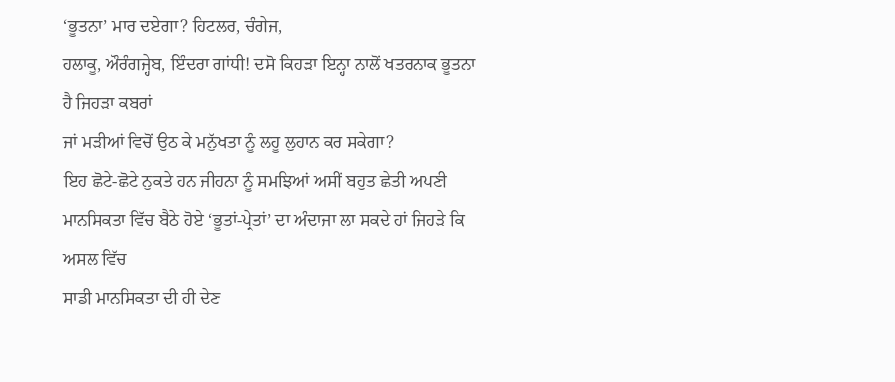‘ਭੂਤਨਾ’ ਮਾਰ ਦਏਗਾ? ਹਿਟਲਰ, ਚੰਗੇਜ,
ਹਲਾਕੂ, ਔਰੰਗਜ੍ਹੇਬ, ਇੰਦਰਾ ਗਾਂਧੀ! ਦਸੋ ਕਿਹੜਾ ਇਨ੍ਹਾ ਨਾਲੋਂ ਖਤਰਨਾਕ ਭੂਤਨਾ ਹੈ ਜਿਹੜਾ ਕਬਰਾਂ
ਜਾਂ ਮੜੀਆਂ ਵਿਚੋਂ ਉਠ ਕੇ ਮਨੁੱਖਤਾ ਨੂੰ ਲਹੂ ਲੁਹਾਨ ਕਰ ਸਕੇਗਾ?
ਇਹ ਛੋਟੇ-ਛੋਟੇ ਨੁਕਤੇ ਹਨ ਜੀਹਨਾ ਨੂੰ ਸਮਝਿਆਂ ਅਸੀਂ ਬਹੁਤ ਛੇਤੀ ਅਪਣੀ
ਮਾਨਸਿਕਤਾ ਵਿੱਚ ਬੈਠੇ ਹੋਏ ‘ਭੂਤਾਂ-ਪ੍ਰੇਤਾਂ’ ਦਾ ਅੰਦਾਜਾ ਲਾ ਸਕਦੇ ਹਾਂ ਜਿਹੜੇ ਕਿ ਅਸਲ ਵਿੱਚ
ਸਾਡੀ ਮਾਨਸਿਕਤਾ ਦੀ ਹੀ ਦੇਣ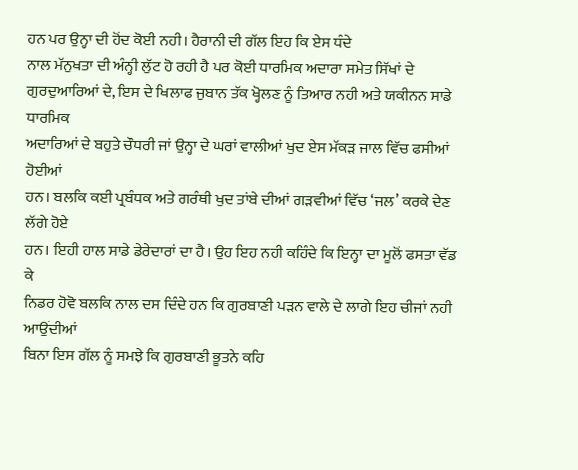ਹਨ ਪਰ ਉਨ੍ਹਾ ਦੀ ਹੋਂਦ ਕੋਈ ਨਹੀ। ਹੈਰਾਨੀ ਦੀ ਗੱਲ ਇਹ ਕਿ ਏਸ ਧੰਦੇ
ਨਾਲ ਮੱਨੁਖਤਾ ਦੀ ਅੰਨ੍ਹੀ ਲੁੱਟ ਹੋ ਰਹੀ ਹੈ ਪਰ ਕੋਈ ਧਾਰਮਿਕ ਅਦਾਰਾ ਸਮੇਤ ਸਿੱਖਾਂ ਦੇ
ਗੁਰਦੁਆਰਿਆਂ ਦੇ, ਇਸ ਦੇ ਖਿਲਾਫ ਜੁਬਾਨ ਤੱਕ ਖ੍ਹੋਲਣ ਨੂੰ ਤਿਆਰ ਨਹੀ ਅਤੇ ਯਕੀਨਨ ਸਾਡੇ ਧਾਰਮਿਕ
ਅਦਾਰਿਆਂ ਦੇ ਬਹੁਤੇ ਚੌਧਰੀ ਜਾਂ ਉਨ੍ਹਾ ਦੇ ਘਰਾਂ ਵਾਲੀਆਂ ਖੁਦ ਏਸ ਮੱਕੜ ਜਾਲ ਵਿੱਚ ਫਸੀਆਂ ਹੋਈਆਂ
ਹਨ। ਬਲਕਿ ਕਈ ਪ੍ਰਬੰਧਕ ਅਤੇ ਗਰੰਥੀ ਖੁਦ ਤਾਂਬੇ ਦੀਆਂ ਗੜਵੀਆਂ ਵਿੱਚ ‘ਜਲ’ ਕਰਕੇ ਦੇਣ ਲੱਗੇ ਹੋਏ
ਹਨ। ਇਹੀ ਹਾਲ ਸਾਡੇ ਡੇਰੇਦਾਰਾਂ ਦਾ ਹੈ। ਉਹ ਇਹ ਨਹੀ ਕਹਿੰਦੇ ਕਿ ਇਨ੍ਹਾ ਦਾ ਮੂਲੋਂ ਫਸਤਾ ਵੱਡ ਕੇ
ਨਿਡਰ ਹੋਵੋ ਬਲਕਿ ਨਾਲ ਦਸ ਦਿੰਦੇ ਹਨ ਕਿ ਗੁਰਬਾਣੀ ਪੜਨ ਵਾਲੇ ਦੇ ਲਾਗੇ ਇਹ ਚੀਜਾਂ ਨਹੀ ਆਉਂਦੀਆਂ
ਬਿਨਾ ਇਸ ਗੱਲ ਨੂੰ ਸਮਝੇ ਕਿ ਗੁਰਬਾਣੀ ਭੂਤਨੇ ਕਹਿ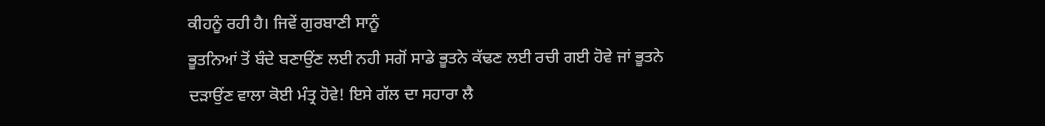ਕੀਹਨੂੰ ਰਹੀ ਹੈ। ਜਿਵੇਂ ਗੁਰਬਾਣੀ ਸਾਨੂੰ
ਭੂਤਨਿਆਂ ਤੋਂ ਬੰਦੇ ਬਣਾਉਂਣ ਲਈ ਨਹੀ ਸਗੋਂ ਸਾਡੇ ਭੂਤਨੇ ਕੱਢਣ ਲਈ ਰਚੀ ਗਈ ਹੋਵੇ ਜਾਂ ਭੂਤਨੇ
ਦੜਾਉਂਣ ਵਾਲਾ ਕੋਈ ਮੰਤ੍ਰ ਹੋਵੇ! ਇਸੇ ਗੱਲ ਦਾ ਸਹਾਰਾ ਲੈ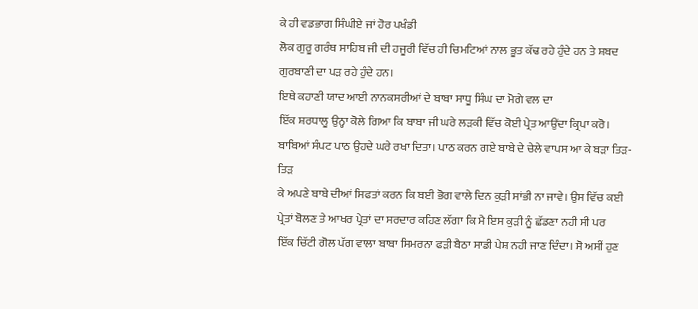ਕੇ ਹੀ ਵਡਭਾਗ ਸਿੰਘੀਏ ਜਾਂ ਹੋਰ ਪਖੰਡੀ
ਲੋਕ ਗੁਰੂ ਗਰੰਥ ਸਾਹਿਬ ਜੀ ਦੀ ਹਜੂਰੀ ਵਿੱਚ ਹੀ ਚਿਮਟਿਆਂ ਨਾਲ ਭੂਤ ਕੱਢ ਰਹੇ ਹੁੰਦੇ ਹਨ ਤੇ ਸ਼ਬਦ
ਗੁਰਬਾਣੀ ਦਾ ਪੜ ਰਹੇ ਹੁੰਦੇ ਹਨ।
ਇਥੇ ਕਹਾਣੀ ਯਾਦ ਆਈ ਨਾਨਕਸਰੀਆਂ ਦੇ ਬਾਬਾ ਸਾਧੂ ਸਿੰਘ ਦਾ ਮੋਗੇ ਵਲ ਦਾ
ਇੱਕ ਸ਼ਰਧਾਲੂ ਉਨ੍ਹਾ ਕੋਲੇ ਗਿਆ ਕਿ ਬਾਬਾ ਜੀ ਘਰੇ ਲੜਕੀ ਵਿੱਚ ਕੋਈ ਪ੍ਰੇਤ ਆਉਂਦਾ ਕ੍ਰਿਪਾ ਕਰੋ।
ਬਾਬਿਆਂ ਸੰਪਟ ਪਾਠ ਉਹਦੇ ਘਰੇ ਰਖਾ ਦਿਤਾ। ਪਾਠ ਕਰਨ ਗਏ ਬਾਬੇ ਦੇ ਚੇਲੇ ਵਾਪਸ ਆ ਕੇ ਬੜਾ ਤਿੜ-ਤਿੜ
ਕੇ ਅਪਣੇ ਬਾਬੇ ਦੀਆਂ ਸਿਫਤਾਂ ਕਰਨ ਕਿ ਬਈ ਭੋਗ ਵਾਲੇ ਦਿਨ ਕੁੜੀ ਸਾਂਭੀ ਨਾ ਜਾਵੇ। ਉਸ ਵਿੱਚ ਕਈ
ਪ੍ਰੇਤਾਂ ਬੋਲਣ ਤੇ ਆਖਰ ਪ੍ਰੇਤਾਂ ਦਾ ਸਰਦਾਰ ਕਹਿਣ ਲੱਗਾ ਕਿ ਮੈ ਇਸ ਕੁੜੀ ਨੂੰ ਛੱਡਣਾ ਨਹੀ ਸੀ ਪਰ
ਇੱਕ ਚਿੱਟੀ ਗੋਲ ਪੱਗ ਵਾਲਾ ਬਾਬਾ ਸਿਮਰਨਾ ਫੜੀ ਬੈਠਾ ਸਾਡੀ ਪੇਸ਼ ਨਹੀ ਜਾਣ ਦਿੰਦਾ। ਸੋ ਅਸੀਂ ਹੁਣ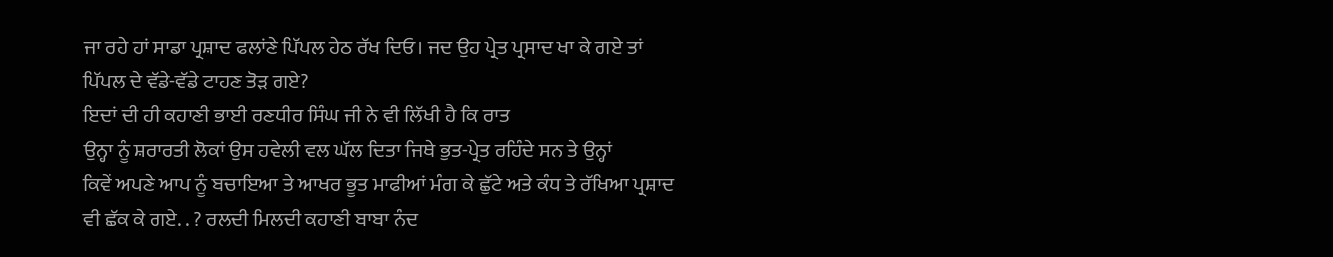ਜਾ ਰਹੇ ਹਾਂ ਸਾਡਾ ਪ੍ਰਸ਼ਾਦ ਫਲਾਂਣੇ ਪਿੱਪਲ ਹੇਠ ਰੱਖ ਦਿਓ। ਜਦ ਉਹ ਪ੍ਰੇਤ ਪ੍ਰਸਾਦ ਖਾ ਕੇ ਗਏ ਤਾਂ
ਪਿੱਪਲ ਦੇ ਵੱਡੇ-ਵੱਡੇ ਟਾਹਣ ਤੋੜ ਗਏ?
ਇਦਾਂ ਦੀ ਹੀ ਕਹਾਣੀ ਭਾਈ ਰਣਧੀਰ ਸਿੰਘ ਜੀ ਨੇ ਵੀ ਲਿੱਖੀ ਹੈ ਕਿ ਰਾਤ
ਉਨ੍ਹਾ ਨੂੰ ਸ਼ਰਾਰਤੀ ਲੋਕਾਂ ਉਸ ਹਵੇਲੀ ਵਲ ਘੱਲ ਦਿਤਾ ਜਿਥੇ ਭੁਤ-ਪ੍ਰੇਤ ਰਹਿੰਦੇ ਸਨ ਤੇ ਉਨ੍ਹਾਂ
ਕਿਵੇਂ ਅਪਣੇ ਆਪ ਨੂੰ ਬਚਾਇਆ ਤੇ ਆਖਰ ਭੂਤ ਮਾਫੀਆਂ ਮੰਗ ਕੇ ਛੁੱਟੇ ਅਤੇ ਕੰਧ ਤੇ ਰੱਖਿਆ ਪ੍ਰਸ਼ਾਦ
ਵੀ ਛੱਕ ਕੇ ਗਏ. . ? ਰਲਦੀ ਮਿਲਦੀ ਕਹਾਣੀ ਬਾਬਾ ਨੰਦ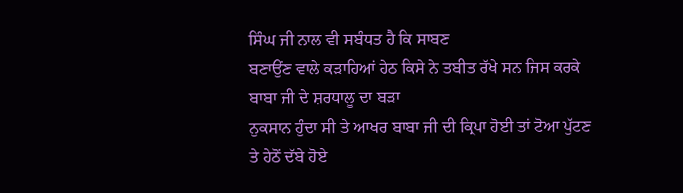ਸਿੰਘ ਜੀ ਨਾਲ ਵੀ ਸਬੰਧਤ ਹੈ ਕਿ ਸਾਬਣ
ਬਣਾਉਂਣ ਵਾਲੇ ਕੜਾਹਿਆਂ ਹੇਠ ਕਿਸੇ ਨੇ ਤਬੀਤ ਰੱਖੇ ਸਨ ਜਿਸ ਕਰਕੇ ਬਾਬਾ ਜੀ ਦੇ ਸ਼ਰਧਾਲੂ ਦਾ ਬੜਾ
ਨੁਕਸਾਨ ਹੁੰਦਾ ਸੀ ਤੇ ਆਖਰ ਬਾਬਾ ਜੀ ਦੀ ਕ੍ਰਿਪਾ ਹੋਈ ਤਾਂ ਟੋਆ ਪੁੱਟਣ ਤੇ ਹੇਠੋਂ ਦੱਬੇ ਹੋਏ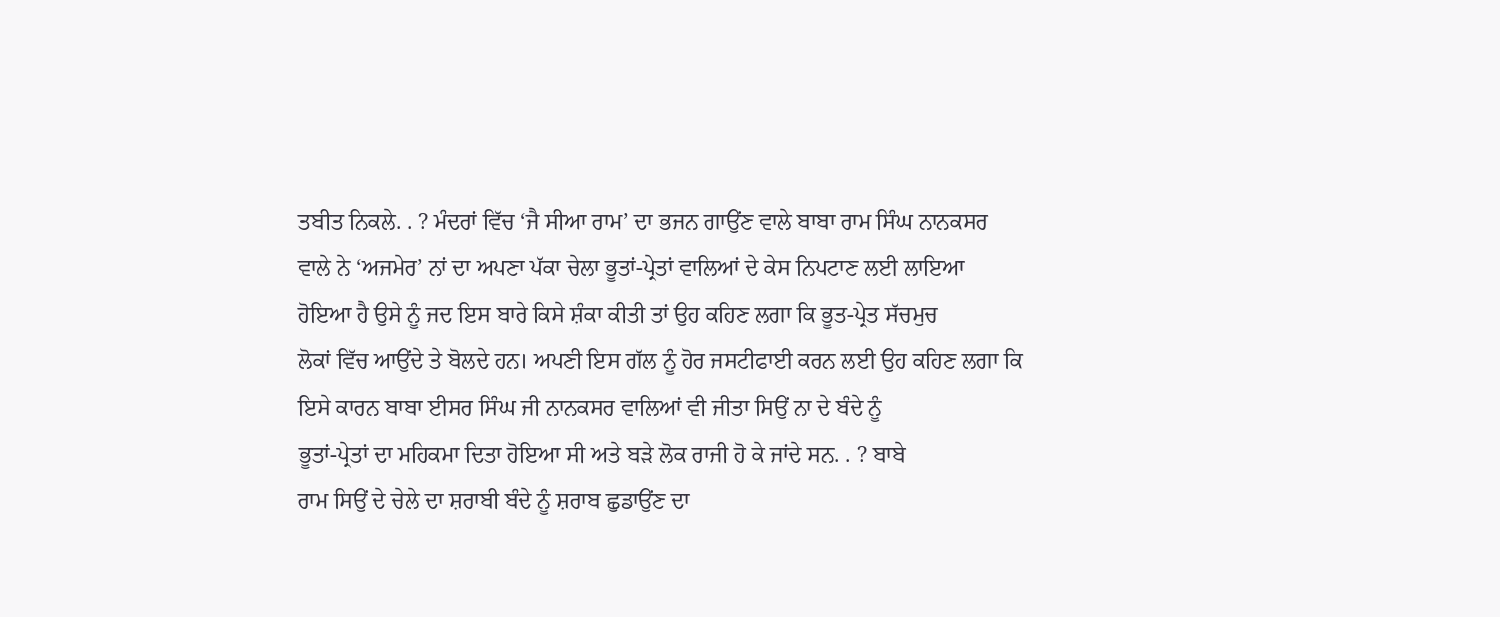ਤਬੀਤ ਨਿਕਲੇ. . ? ਮੰਦਰਾਂ ਵਿੱਚ ‘ਜੈ ਸੀਆ ਰਾਮ’ ਦਾ ਭਜਨ ਗਾਉਂਣ ਵਾਲੇ ਬਾਬਾ ਰਾਮ ਸਿੰਘ ਨਾਨਕਸਰ
ਵਾਲੇ ਨੇ ‘ਅਜਮੇਰ’ ਨਾਂ ਦਾ ਅਪਣਾ ਪੱਕਾ ਚੇਲਾ ਭੂਤਾਂ-ਪ੍ਰੇਤਾਂ ਵਾਲਿਆਂ ਦੇ ਕੇਸ ਨਿਪਟਾਣ ਲਈ ਲਾਇਆ
ਹੋਇਆ ਹੈ ਉਸੇ ਨੂੰ ਜਦ ਇਸ ਬਾਰੇ ਕਿਸੇ ਸ਼ੰਕਾ ਕੀਤੀ ਤਾਂ ਉਹ ਕਹਿਣ ਲਗਾ ਕਿ ਭੂਤ-ਪ੍ਰੇਤ ਸੱਚਮੁਚ
ਲੋਕਾਂ ਵਿੱਚ ਆਉਂਦੇ ਤੇ ਬੋਲਦੇ ਹਨ। ਅਪਣੀ ਇਸ ਗੱਲ ਨੂੰ ਹੋਰ ਜਸਟੀਫਾਈ ਕਰਨ ਲਈ ਉਹ ਕਹਿਣ ਲਗਾ ਕਿ
ਇਸੇ ਕਾਰਨ ਬਾਬਾ ਈਸਰ ਸਿੰਘ ਜੀ ਨਾਨਕਸਰ ਵਾਲਿਆਂ ਵੀ ਜੀਤਾ ਸਿਉਂ ਨਾ ਦੇ ਬੰਦੇ ਨੂੰ
ਭੂਤਾਂ-ਪ੍ਰੇਤਾਂ ਦਾ ਮਹਿਕਮਾ ਦਿਤਾ ਹੋਇਆ ਸੀ ਅਤੇ ਬੜੇ ਲੋਕ ਰਾਜੀ ਹੋ ਕੇ ਜਾਂਦੇ ਸਨ. . ? ਬਾਬੇ
ਰਾਮ ਸਿਉਂ ਦੇ ਚੇਲੇ ਦਾ ਸ਼ਰਾਬੀ ਬੰਦੇ ਨੂੰ ਸ਼ਰਾਬ ਛੁਡਾਉਂਣ ਦਾ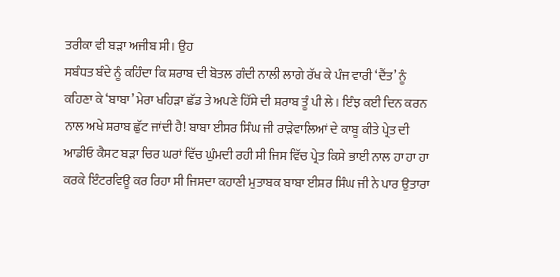ਤਰੀਕਾ ਵੀ ਬੜਾ ਅਜੀਬ ਸੀ। ਉਹ
ਸਬੰਧਤ ਬੰਦੇ ਨੂੰ ਕਹਿੰਦਾ ਕਿ ਸ਼ਰਾਬ ਦੀ ਬੋਤਲ ਗੰਦੀ ਨਾਲੀ ਲਾਗੇ ਰੱਖ ਕੇ ਪੰਜ ਵਾਰੀ ‘ਦੈਂਤ’ ਨੂੰ
ਕਹਿਣਾ ਕੇ ‘ਬਾਬਾ’ ਮੇਰਾ ਖਹਿੜਾ ਛੱਡ ਤੇ ਅਪਣੇ ਹਿੱਸੇ ਦੀ ਸ਼ਰਾਬ ਤੂੰ ਪੀ ਲੇ। ਇੰਝ ਕਈ ਦਿਨ ਕਰਨ
ਨਾਲ ਅਖੇ ਸ਼ਰਾਬ ਛੁੱਟ ਜਾਂਦੀ ਹੈ! ਬਾਬਾ ਈਸਰ ਸਿੰਘ ਜੀ ਰਾੜੇਵਾਲਿਆਂ ਦੇ ਕਾਬੂ ਕੀਤੇ ਪ੍ਰੇਤ ਦੀ
ਆਡੀਓ ਕੈਸਟ ਬੜਾ ਚਿਰ ਘਰਾਂ ਵਿੱਚ ਘੁੰਮਦੀ ਰਹੀ ਸੀ ਜਿਸ ਵਿੱਚ ਪ੍ਰੇਤ ਕਿਸੇ ਭਾਈ ਨਾਲ ਹਾ ਹਾ ਹਾ
ਕਰਕੇ ਇੰਟਰਵਿਊ ਕਰ ਰਿਹਾ ਸੀ ਜਿਸਦਾ ਕਹਾਣੀ ਮੁਤਾਬਕ ਬਾਬਾ ਈਸ਼ਰ ਸਿੰਘ ਜੀ ਨੇ ਪਾਰ ਉਤਾਰਾ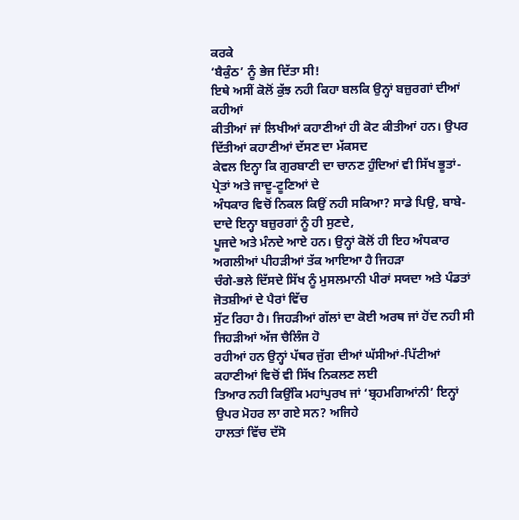ਕਰਕੇ
‘ਬੈਕੁੰਠ’ ਨੂੰ ਭੇਜ ਦਿੱਤਾ ਸੀ!
ਇਥੇ ਅਸੀਂ ਕੋਲੋਂ ਕੁੱਝ ਨਹੀ ਕਿਹਾ ਬਲਕਿ ਉਨ੍ਹਾਂ ਬਜ਼ੁਰਗਾਂ ਦੀਆਂ ਕਹੀਆਂ
ਕੀਤੀਆਂ ਜਾਂ ਲਿਖੀਆਂ ਕਹਾਣੀਆਂ ਹੀ ਕੋਟ ਕੀਤੀਆਂ ਹਨ। ਉਪਰ ਦਿੱਤੀਆਂ ਕਹਾਣੀਆਂ ਦੱਸਣ ਦਾ ਮੱਕਸਦ
ਕੇਵਲ ਇਨ੍ਹਾ ਕਿ ਗੁਰਬਾਣੀ ਦਾ ਚਾਨਣ ਹੁੰਦਿਆਂ ਵੀ ਸਿੱਖ ਭੂਤਾਂ-ਪ੍ਰੇਤਾਂ ਅਤੇ ਜਾਦੂ-ਟੂਣਿਆਂ ਦੇ
ਅੰਧਕਾਰ ਵਿਚੋਂ ਨਿਕਲ ਕਿਉਂ ਨਹੀ ਸਕਿਆ? ਸਾਡੇ ਪਿਉ, ਬਾਬੇ-ਦਾਦੇ ਇਨ੍ਹਾ ਬਜ਼ੁਰਗਾਂ ਨੂੰ ਹੀ ਸੁਣਦੇ,
ਪੂਜਦੇ ਅਤੇ ਮੰਨਦੇ ਆਏ ਹਨ। ਉਨ੍ਹਾਂ ਕੋਲੋਂ ਹੀ ਇਹ ਅੰਧਕਾਰ ਅਗਲੀਆਂ ਪੀਹੜੀਆਂ ਤੱਕ ਆਇਆ ਹੈ ਜਿਹੜਾ
ਚੰਗੇ-ਭਲੇ ਦਿੱਸਦੇ ਸਿੱਖ ਨੂੰ ਮੁਸਲਮਾਨੀ ਪੀਰਾਂ ਸਯਦਾ ਅਤੇ ਪੰਡਤਾਂ ਜੋਤਸ਼ੀਆਂ ਦੇ ਪੈਰਾਂ ਵਿੱਚ
ਸੁੱਟ ਰਿਹਾ ਹੈ। ਜਿਹੜੀਆਂ ਗੱਲਾਂ ਦਾ ਕੋਈ ਅਰਥ ਜਾਂ ਹੋਂਦ ਨਹੀ ਸੀ ਜਿਹੜੀਆਂ ਅੱਜ ਚੈਲਿੰਜ ਹੋ
ਰਹੀਆਂ ਹਨ ਉਨ੍ਹਾਂ ਪੱਥਰ ਜੁੱਗ ਦੀਆਂ ਘੱਸੀਆਂ-ਪਿੱਟੀਆਂ ਕਹਾਣੀਆਂ ਵਿਚੋਂ ਵੀ ਸਿੱਖ ਨਿਕਲਣ ਲਈ
ਤਿਆਰ ਨਹੀ ਕਿਉਂਕਿ ਮਹਾਂਪੁਰਖ ਜਾਂ ‘ਬ੍ਰਹਮਗਿਆਂਨੀ’ ਇਨ੍ਹਾਂ ਉਪਰ ਮੋਹਰ ਲਾ ਗਏ ਸਨ? ਅਜਿਹੇ
ਹਾਲਤਾਂ ਵਿੱਚ ਦੱਸੋ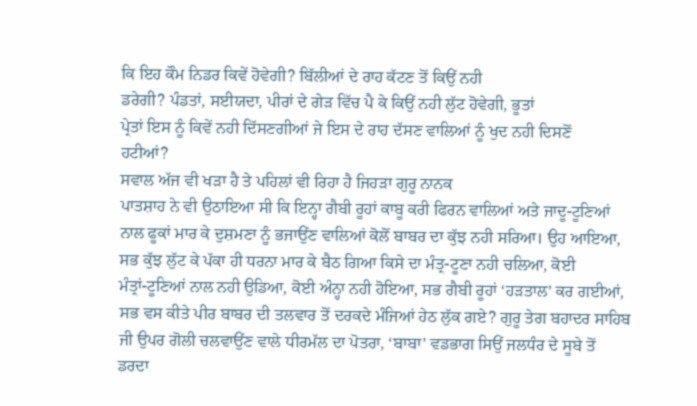ਕਿ ਇਹ ਕੌਮ ਨਿਡਰ ਕਿਵੇਂ ਹੋਵੇਗੀ? ਬਿੱਲੀਆਂ ਦੇ ਰਾਹ ਕੱਟਣ ਤੋਂ ਕਿਉਂ ਨਹੀ
ਡਰੇਗੀ? ਪੰਡਤਾਂ, ਸਈਯਦਾ, ਪੀਰਾਂ ਦੇ ਗੇੜ ਵਿੱਚ ਪੈ ਕੇ ਕਿਉਂ ਨਹੀ ਲੁੱਟ ਹੋਵੇਗੀ, ਭੂਤਾਂ
ਪ੍ਰੇਤਾਂ ਇਸ ਨੂੰ ਕਿਵੇਂ ਨਹੀ ਦਿੱਸਣਗੀਆਂ ਜੇ ਇਸ ਦੇ ਰਾਹ ਦੱਸਣ ਵਾਲਿਆਂ ਨੂੰ ਖੁਦ ਨਹੀ ਦਿਸਣੋਂ
ਹਟੀਆਂ?
ਸਵਾਲ ਅੱਜ ਵੀ ਖੜਾ ਹੈ ਤੇ ਪਹਿਲਾਂ ਵੀ ਰਿਹਾ ਹੈ ਜਿਹੜਾ ਗੁਰੂ ਨਾਨਕ
ਪਾਤਸ਼ਾਹ ਨੇ ਵੀ ਉਠਾਇਆ ਸੀ ਕਿ ਇਨ੍ਹਾ ਗੈਬੀ ਰੂਹਾਂ ਕਾਬੂ ਕਰੀ ਫਿਰਨ ਵਾਲਿਆਂ ਅਤੇ ਜਾਦੂ-ਟੂਣਿਆਂ
ਨਾਲ ਫੂਕਾਂ ਮਾਰ ਕੇ ਦੁਸ਼ਮਣਾ ਨੂੰ ਭਜਾਉਂਣ ਵਾਲਿਆਂ ਕੋਲੋਂ ਬਾਬਰ ਦਾ ਕੁੱਝ ਨਹੀ ਸਰਿਆ। ਉਹ ਆਇਆ,
ਸਭ ਕੁੱਝ ਲੁੱਟ ਕੇ ਪੱਕਾ ਹੀ ਧਰਨਾ ਮਾਰ ਕੇ ਬੈਠ ਗਿਆ ਕਿਸੇ ਦਾ ਮੰਤ੍ਰ-ਟੂਣਾ ਨਹੀ ਚਲਿਆ, ਕੋਈ
ਮੰਤ੍ਰਾਂ-ਟੂਣਿਆਂ ਨਾਲ ਨਹੀ ਉਡਿਆ, ਕੋਈ ਅੰਨ੍ਹਾ ਨਹੀ ਹੋਇਆ, ਸਭ ਗੈਬੀ ਰੂਹਾਂ ‘ਹੜਤਾਲ’ ਕਰ ਗਈਆਂ,
ਸਭ ਵਸ ਕੀਤੇ ਪੀਰ ਬਾਬਰ ਦੀ ਤਲਵਾਰ ਤੋਂ ਦਰਕਦੇ ਮੰਜਿਆਂ ਹੇਠ ਲੁੱਕ ਗਏ? ਗੁਰੂ ਤੇਗ ਬਹਾਦਰ ਸਾਹਿਬ
ਜੀ ਉਪਰ ਗੋਲੀ ਚਲਵਾਉਂਣ ਵਾਲੇ ਧੀਰਮੱਲ ਦਾ ਪੋਤਰਾ, ‘ਬਾਬਾ’ ਵਡਭਾਗ ਸਿਉਂ ਜਲਧੰਰ ਦੇ ਸੂਬੇ ਤੋਂ
ਡਰਦਾ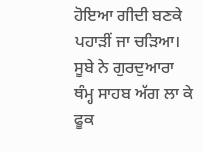ਹੋਇਆ ਗੀਦੀ ਬਣਕੇ ਪਹਾੜੀਂ ਜਾ ਚੜਿਆ। ਸੂਬੇ ਨੇ ਗੁਰਦੁਆਰਾ ਥੰਮ੍ਹ ਸਾਹਬ ਅੱਗ ਲਾ ਕੇ ਫੂਕ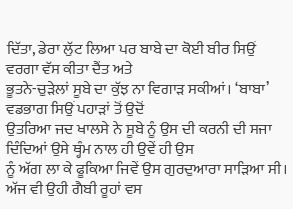ਦਿੱਤਾ, ਡੇਰਾ ਲੁੱਟ ਲਿਆ ਪਰ ਬਾਬੇ ਦਾ ਕੋਈ ਬੀਰ ਸਿਉਂ ਵਰਗਾ ਵੱਸ ਕੀਤਾ ਦੈਂਤ ਅਤੇ
ਭੂਤਨੇ-ਚੁੜੇਲਾਂ ਸੂਬੇ ਦਾ ਕੁੱਝ ਨਾ ਵਿਗਾੜ ਸਕੀਆਂ। ‘ਬਾਬਾ’ ਵਡਭਾਗ ਸਿਉਂ ਪਹਾੜਾਂ ਤੋਂ ਉਦੋਂ
ਉਤਰਿਆ ਜਦ ਖਾਲਸੇ ਨੇ ਸੂਬੇ ਨੂੰ ਉਸ ਦੀ ਕਰਨੀ ਦੀ ਸਜਾ ਦਿੰਦਿਆਂ ਉਸੇ ਥ੍ਹੰਮ ਨਾਲ ਹੀ ਉਵੇਂ ਹੀ ਉਸ
ਨੂੰ ਅੱਗ ਲਾ ਕੇ ਫੂਕਿਆ ਜਿਵੇਂ ਉਸ ਗੁਰਦੁਆਰਾ ਸਾੜਿਆ ਸੀ।
ਅੱਜ ਵੀ ਉਹੀ ਗੈਬੀ ਰੂਹਾਂ ਵਸ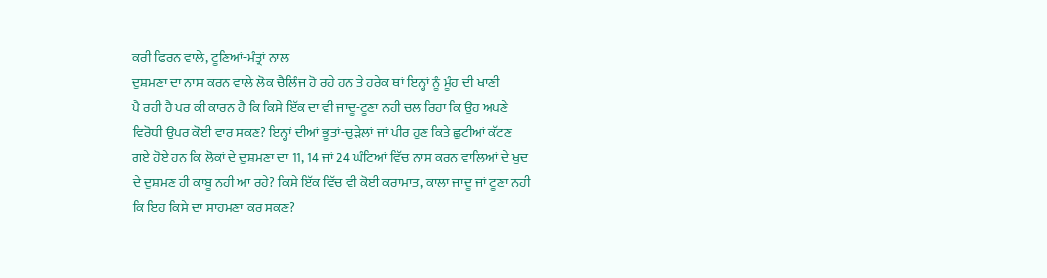ਕਰੀ ਫਿਰਨ ਵਾਲੇ, ਟੂਣਿਆਂ-ਮੰਤ੍ਰਾਂ ਨਾਲ
ਦੁਸ਼ਮਣਾ ਦਾ ਨਾਸ ਕਰਨ ਵਾਲੇ ਲੋਕ ਚੈਲਿੰਜ ਹੋ ਰਹੇ ਹਨ ਤੇ ਹਰੇਕ ਥਾਂ ਇਨ੍ਹਾਂ ਨੂੰ ਮੂੰਹ ਦੀ ਖਾਣੀ
ਪੈ ਰਹੀ ਹੈ ਪਰ ਕੀ ਕਾਰਨ ਹੈ ਕਿ ਕਿਸੇ ਇੱਕ ਦਾ ਵੀ ਜਾਦੂ-ਟੂਣਾ ਨਹੀ ਚਲ ਰਿਹਾ ਕਿ ਉਹ ਅਪਣੇ
ਵਿਰੋਧੀ ਉਪਰ ਕੋਈ ਵਾਰ ਸਕਣ? ਇਨ੍ਹਾਂ ਦੀਆਂ ਭੂਤਾਂ-ਚੁੜੇਲਾਂ ਜਾਂ ਪੀਰ ਹੁਣ ਕਿਤੇ ਛੁਟੀਆਂ ਕੱਟਣ
ਗਏ ਹੋਏ ਹਨ ਕਿ ਲੋਕਾਂ ਦੇ ਦੁਸ਼ਮਣਾ ਦਾ 11, 14 ਜਾਂ 24 ਘੰਟਿਆਂ ਵਿੱਚ ਨਾਸ ਕਰਨ ਵਾਲਿਆਂ ਦੇ ਖੁਦ
ਦੇ ਦੁਸ਼ਮਣ ਹੀ ਕਾਬੂ ਨਹੀ ਆ ਰਹੇ? ਕਿਸੇ ਇੱਕ ਵਿੱਚ ਵੀ ਕੋਈ ਕਰਾਮਾਤ, ਕਾਲਾ ਜਾਦੂ ਜਾਂ ਟੂਣਾ ਨਹੀ
ਕਿ ਇਹ ਕਿਸੇ ਦਾ ਸਾਹਮਣਾ ਕਰ ਸਕਣ?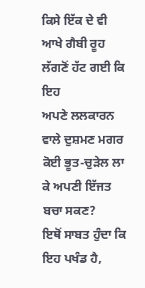ਕਿਸੇ ਇੱਕ ਦੇ ਵੀ ਆਖੇ ਗੈਬੀ ਰੂਹ ਲੱਗਣੋਂ ਹੱਟ ਗਈ ਕਿ ਇਹ
ਅਪਣੇ ਲਲਕਾਰਨ ਵਾਲੇ ਦੁਸ਼ਮਣ ਮਗਰ ਕੋਈ ਭੂਤ-ਚੁੜੇਲ ਲਾ ਕੇ ਅਪਣੀ ਇੱਜਤ ਬਚਾ ਸਕਣ?
ਇਥੋਂ ਸਾਬਤ ਹੁੰਦਾ ਕਿ ਇਹ ਪਖੰਡ ਹੈ,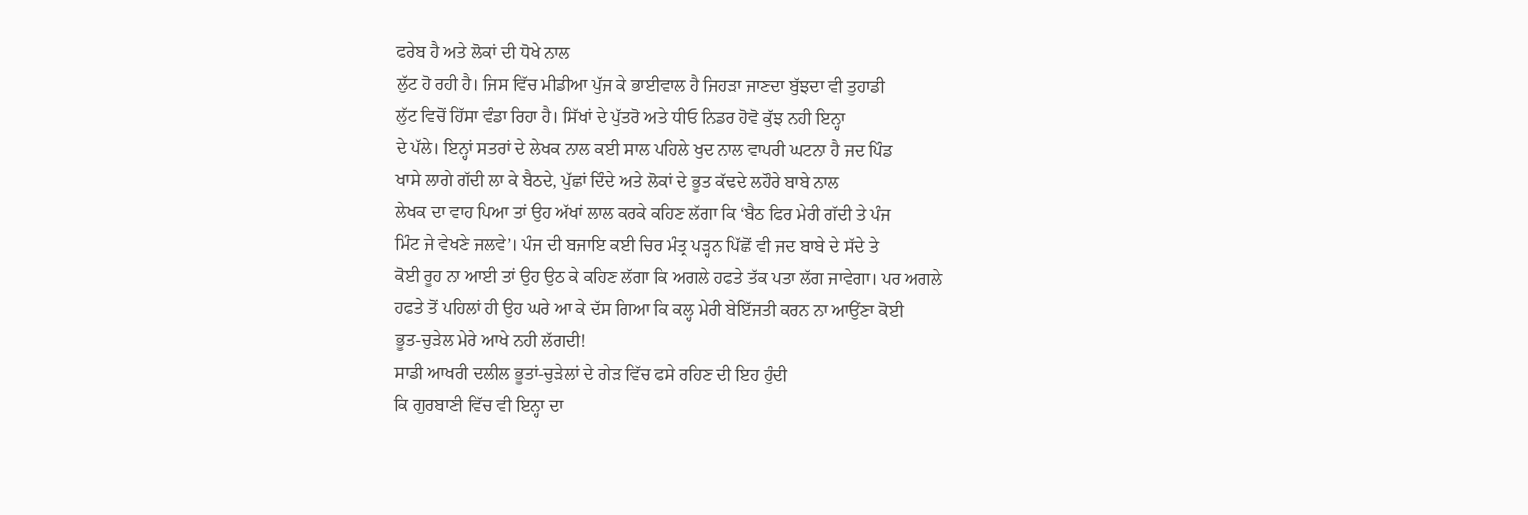ਫਰੇਬ ਹੈ ਅਤੇ ਲੋਕਾਂ ਦੀ ਧੋਖੇ ਨਾਲ
ਲੁੱਟ ਹੋ ਰਹੀ ਹੈ। ਜਿਸ ਵਿੱਚ ਮੀਡੀਆ ਪੁੱਜ ਕੇ ਭਾਈਵਾਲ ਹੈ ਜਿਹੜਾ ਜਾਣਦਾ ਬੁੱਝਦਾ ਵੀ ਤੁਹਾਡੀ
ਲੁੱਟ ਵਿਚੋਂ ਹਿੱਸਾ ਵੰਡਾ ਰਿਹਾ ਹੈ। ਸਿੱਖਾਂ ਦੇ ਪੁੱਤਰੋ ਅਤੇ ਧੀਓ ਨਿਡਰ ਹੋਵੋ ਕੁੱਝ ਨਹੀ ਇਨ੍ਹਾ
ਦੇ ਪੱਲੇ। ਇਨ੍ਹਾਂ ਸਤਰਾਂ ਦੇ ਲੇਖਕ ਨਾਲ ਕਈ ਸਾਲ ਪਹਿਲੇ ਖੁਦ ਨਾਲ ਵਾਪਰੀ ਘਟਨਾ ਹੈ ਜਦ ਪਿੰਡ
ਖਾਸੇ ਲਾਗੇ ਗੱਦੀ ਲਾ ਕੇ ਬੈਠਦੇ, ਪੁੱਛਾਂ ਦਿੰਦੇ ਅਤੇ ਲੋਕਾਂ ਦੇ ਭੂਤ ਕੱਢਦੇ ਲਹੌਰੇ ਬਾਬੇ ਨਾਲ
ਲੇਖਕ ਦਾ ਵਾਹ ਪਿਆ ਤਾਂ ਉਹ ਅੱਖਾਂ ਲਾਲ ਕਰਕੇ ਕਹਿਣ ਲੱਗਾ ਕਿ ‘ਬੈਠ ਫਿਰ ਮੇਰੀ ਗੱਦੀ ਤੇ ਪੰਜ
ਮਿੰਟ ਜੇ ਵੇਖਣੇ ਜਲਵੇ’। ਪੰਜ ਦੀ ਬਜਾਇ ਕਈ ਚਿਰ ਮੰਤ੍ਰ ਪੜ੍ਹਨ ਪਿੱਛੋਂ ਵੀ ਜਦ ਬਾਬੇ ਦੇ ਸੱਦੇ ਤੇ
ਕੋਈ ਰੂਹ ਨਾ ਆਈ ਤਾਂ ਉਹ ਉਠ ਕੇ ਕਹਿਣ ਲੱਗਾ ਕਿ ਅਗਲੇ ਹਫਤੇ ਤੱਕ ਪਤਾ ਲੱਗ ਜਾਵੇਗਾ। ਪਰ ਅਗਲੇ
ਹਫਤੇ ਤੋਂ ਪਹਿਲਾਂ ਹੀ ਉਹ ਘਰੇ ਆ ਕੇ ਦੱਸ ਗਿਆ ਕਿ ਕਲ੍ਹ ਮੇਰੀ ਬੇਇੱਜਤੀ ਕਰਨ ਨਾ ਆਉਂਣਾ ਕੋਈ
ਭੂਤ-ਚੁੜੇਲ ਮੇਰੇ ਆਖੇ ਨਹੀ ਲੱਗਦੀ!
ਸਾਡੀ ਆਖਰੀ ਦਲੀਲ ਭੂਤਾਂ-ਚੁੜੇਲਾਂ ਦੇ ਗੇੜ ਵਿੱਚ ਫਸੇ ਰਹਿਣ ਦੀ ਇਹ ਹੁੰਦੀ
ਕਿ ਗੁਰਬਾਣੀ ਵਿੱਚ ਵੀ ਇਨ੍ਹਾ ਦਾ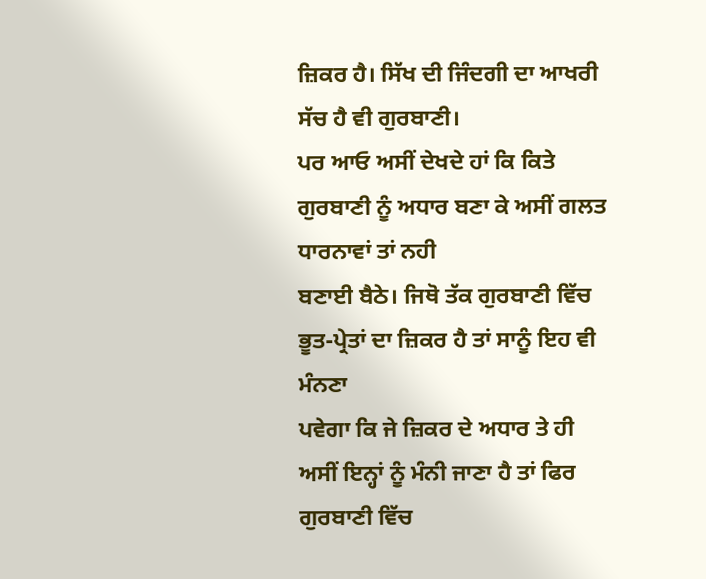ਜ਼ਿਕਰ ਹੈ। ਸਿੱਖ ਦੀ ਜਿੰਦਗੀ ਦਾ ਆਖਰੀ ਸੱਚ ਹੈ ਵੀ ਗੁਰਬਾਣੀ।
ਪਰ ਆਓ ਅਸੀਂ ਦੇਖਦੇ ਹਾਂ ਕਿ ਕਿਤੇ ਗੁਰਬਾਣੀ ਨੂੰ ਅਧਾਰ ਬਣਾ ਕੇ ਅਸੀਂ ਗਲਤ ਧਾਰਨਾਵਾਂ ਤਾਂ ਨਹੀ
ਬਣਾਈ ਬੈਠੇ। ਜਿਥੋ ਤੱਕ ਗੁਰਬਾਣੀ ਵਿੱਚ ਭੂਤ-ਪ੍ਰੇਤਾਂ ਦਾ ਜ਼ਿਕਰ ਹੈ ਤਾਂ ਸਾਨੂੰ ਇਹ ਵੀ ਮੰਨਣਾ
ਪਵੇਗਾ ਕਿ ਜੇ ਜ਼ਿਕਰ ਦੇ ਅਧਾਰ ਤੇ ਹੀ ਅਸੀਂ ਇਨ੍ਹਾਂ ਨੂੰ ਮੰਨੀ ਜਾਣਾ ਹੈ ਤਾਂ ਫਿਰ ਗੁਰਬਾਣੀ ਵਿੱਚ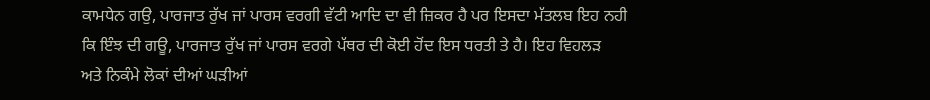ਕਾਮਧੇਨ ਗਉ, ਪਾਰਜਾਤ ਰੁੱਖ ਜਾਂ ਪਾਰਸ ਵਰਗੀ ਵੱਟੀ ਆਦਿ ਦਾ ਵੀ ਜ਼ਿਕਰ ਹੈ ਪਰ ਇਸਦਾ ਮੱਤਲਬ ਇਹ ਨਹੀ
ਕਿ ਇੰਝ ਦੀ ਗਊ, ਪਾਰਜਾਤ ਰੁੱਖ ਜਾਂ ਪਾਰਸ ਵਰਗੇ ਪੱਥਰ ਦੀ ਕੋਈ ਹੋਂਦ ਇਸ ਧਰਤੀ ਤੇ ਹੈ। ਇਹ ਵਿਹਲੜ
ਅਤੇ ਨਿਕੰਮੇ ਲੋਕਾਂ ਦੀਆਂ ਘੜੀਆਂ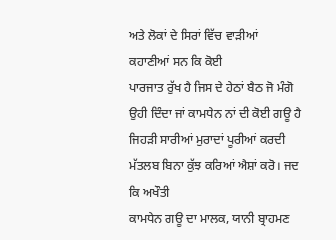ਅਤੇ ਲੋਕਾਂ ਦੇ ਸਿਰਾਂ ਵਿੱਚ ਵਾੜੀਆਂ ਕਹਾਣੀਆਂ ਸਨ ਕਿ ਕੋਈ
ਪਾਰਜਾਤ ਰੁੱਖ ਹੈ ਜਿਸ ਦੇ ਹੇਠਾਂ ਬੈਠ ਜੋ ਮੰਗੋ ਉਹੀ ਦਿੰਦਾ ਜਾਂ ਕਾਮਧੇਨ ਨਾਂ ਦੀ ਕੋਈ ਗਊ ਹੈ
ਜਿਹੜੀ ਸਾਰੀਆਂ ਮੁਰਾਦਾਂ ਪੂਰੀਆਂ ਕਰਦੀ ਮੱਤਲਬ ਬਿਨਾ ਕੁੱਝ ਕਰਿਆਂ ਐਸ਼ਾਂ ਕਰੋ। ਜਦ ਕਿ ਅਖੌਤੀ
ਕਾਮਧੇਨ ਗਊ ਦਾ ਮਾਲਕ, ਯਾਨੀ ਬ੍ਰਾਹਮਣ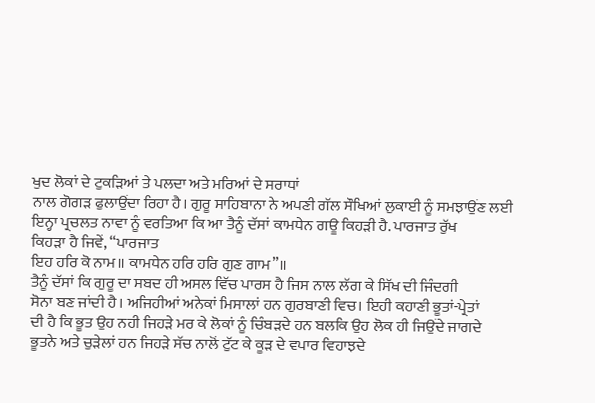ਖੁਦ ਲੋਕਾਂ ਦੇ ਟੁਕੜਿਆਂ ਤੇ ਪਲਦਾ ਅਤੇ ਮਰਿਆਂ ਦੇ ਸਰਾਧਾਂ
ਨਾਲ ਗੋਗੜ ਫੁਲਾਉਂਦਾ ਰਿਹਾ ਹੈ। ਗੁਰੂ ਸਾਹਿਬਾਨਾ ਨੇ ਅਪਣੀ ਗੱਲ ਸੌਖਿਆਂ ਲੁਕਾਈ ਨੂੰ ਸਮਝਾਉਂਣ ਲਈ
ਇਨ੍ਹਾ ਪ੍ਰਚਲਤ ਨਾਵਾ ਨੂੰ ਵਰਤਿਆ ਕਿ ਆ ਤੈਨੂੰ ਦੱਸਾਂ ਕਾਮਧੇਨ ਗਊ ਕਿਹੜੀ ਹੈ. ਪਾਰਜਾਤ ਰੁੱਖ
ਕਿਹੜਾ ਹੈ ਜਿਵੇਂ, “ਪਾਰਜਾਤ
ਇਹ ਹਰਿ ਕੋ ਨਾਮ॥ ਕਾਮਧੇਨ ਹਰਿ ਹਰਿ ਗੁਣ ਗਾਮ”॥
ਤੈਨੂੰ ਦੱਸਾਂ ਕਿ ਗੁਰੂ ਦਾ ਸਬਦ ਹੀ ਅਸਲ ਵਿੱਚ ਪਾਰਸ ਹੈ ਜਿਸ ਨਾਲ ਲੱਗ ਕੇ ਸਿੱਖ ਦੀ ਜਿੰਦਗੀ
ਸੋਨਾ ਬਣ ਜਾਂਦੀ ਹੈ। ਅਜਿਹੀਆਂ ਅਨੇਕਾਂ ਮਿਸਾਲਾਂ ਹਨ ਗੁਰਬਾਣੀ ਵਿਚ। ਇਹੀ ਕਹਾਣੀ ਭੂਤਾਂ-ਪ੍ਰੇਤਾਂ
ਦੀ ਹੈ ਕਿ ਭੂਤ ਉਹ ਨਹੀ ਜਿਹੜੇ ਮਰ ਕੇ ਲੋਕਾਂ ਨੂੰ ਚਿੰਬੜਦੇ ਹਨ ਬਲਕਿ ਉਹ ਲੋਕ ਹੀ ਜਿਉਂਦੇ ਜਾਗਦੇ
ਭੂਤਨੇ ਅਤੇ ਚੁੜੇਲਾਂ ਹਨ ਜਿਹੜੇ ਸੱਚ ਨਾਲੋਂ ਟੁੱਟ ਕੇ ਕੂੜ ਦੇ ਵਪਾਰ ਵਿਹਾਝਦੇ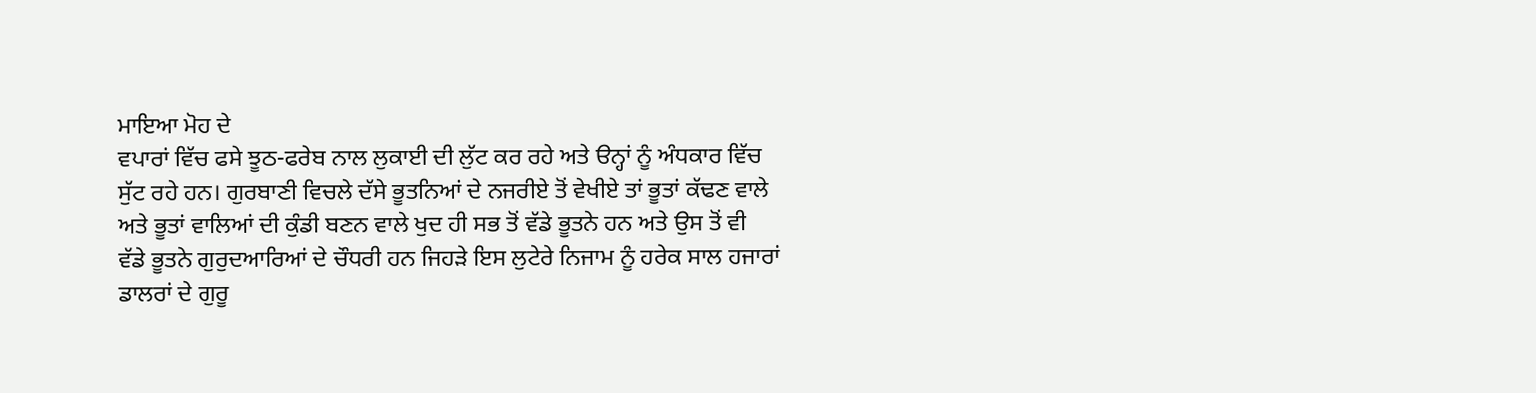ਮਾਇਆ ਮੋਹ ਦੇ
ਵਪਾਰਾਂ ਵਿੱਚ ਫਸੇ ਝੂਠ-ਫਰੇਬ ਨਾਲ ਲੁਕਾਈ ਦੀ ਲੁੱਟ ਕਰ ਰਹੇ ਅਤੇ ੳਨ੍ਹਾਂ ਨੂੰ ਅੰਧਕਾਰ ਵਿੱਚ
ਸੁੱਟ ਰਹੇ ਹਨ। ਗੁਰਬਾਣੀ ਵਿਚਲੇ ਦੱਸੇ ਭੂਤਨਿਆਂ ਦੇ ਨਜਰੀਏ ਤੋਂ ਵੇਖੀਏ ਤਾਂ ਭੂਤਾਂ ਕੱਢਣ ਵਾਲੇ
ਅਤੇ ਭੂਤਾਂ ਵਾਲਿਆਂ ਦੀ ਕੁੰਡੀ ਬਣਨ ਵਾਲੇ ਖੁਦ ਹੀ ਸਭ ਤੋਂ ਵੱਡੇ ਭੂਤਨੇ ਹਨ ਅਤੇ ਉਸ ਤੋਂ ਵੀ
ਵੱਡੇ ਭੂਤਨੇ ਗੁਰੁਦਆਰਿਆਂ ਦੇ ਚੌਧਰੀ ਹਨ ਜਿਹੜੇ ਇਸ ਲੁਟੇਰੇ ਨਿਜਾਮ ਨੂੰ ਹਰੇਕ ਸਾਲ ਹਜਾਰਾਂ
ਡਾਲਰਾਂ ਦੇ ਗੁਰੂ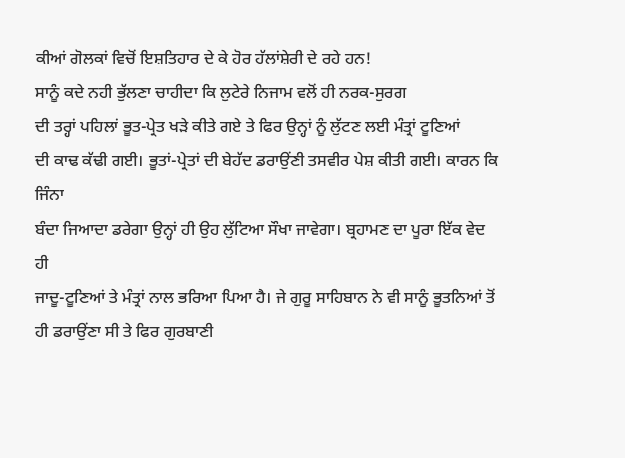ਕੀਆਂ ਗੋਲਕਾਂ ਵਿਚੋਂ ਇਸ਼ਤਿਹਾਰ ਦੇ ਕੇ ਹੋਰ ਹੱਲਾਂਸ਼ੇਰੀ ਦੇ ਰਹੇ ਹਨ!
ਸਾਨੂੰ ਕਦੇ ਨਹੀ ਭੁੱਲਣਾ ਚਾਹੀਦਾ ਕਿ ਲੁਟੇਰੇ ਨਿਜਾਮ ਵਲੋਂ ਹੀ ਨਰਕ-ਸੁਰਗ
ਦੀ ਤਰ੍ਹਾਂ ਪਹਿਲਾਂ ਭੂਤ-ਪ੍ਰੇਤ ਖੜੇ ਕੀਤੇ ਗਏ ਤੇ ਫਿਰ ਉਨ੍ਹਾਂ ਨੂੰ ਲੁੱਟਣ ਲਈ ਮੰਤ੍ਰਾਂ ਟੂਣਿਆਂ
ਦੀ ਕਾਢ ਕੱਢੀ ਗਈ। ਭੂਤਾਂ-ਪ੍ਰੇਤਾਂ ਦੀ ਬੇਹੱਦ ਡਰਾਉਂਣੀ ਤਸਵੀਰ ਪੇਸ਼ ਕੀਤੀ ਗਈ। ਕਾਰਨ ਕਿ ਜਿੰਨਾ
ਬੰਦਾ ਜਿਆਦਾ ਡਰੇਗਾ ਉਨ੍ਹਾਂ ਹੀ ਉਹ ਲੁੱਟਿਆ ਸੌਖਾ ਜਾਵੇਗਾ। ਬ੍ਰਹਾਮਣ ਦਾ ਪੂਰਾ ਇੱਕ ਵੇਦ ਹੀ
ਜਾਦੂ-ਟੂਣਿਆਂ ਤੇ ਮੰਤ੍ਰਾਂ ਨਾਲ ਭਰਿਆ ਪਿਆ ਹੈ। ਜੇ ਗੁਰੂ ਸਾਹਿਬਾਨ ਨੇ ਵੀ ਸਾਨੂੰ ਭੂਤਨਿਆਂ ਤੋਂ
ਹੀ ਡਰਾਉਂਣਾ ਸੀ ਤੇ ਫਿਰ ਗੁਰਬਾਣੀ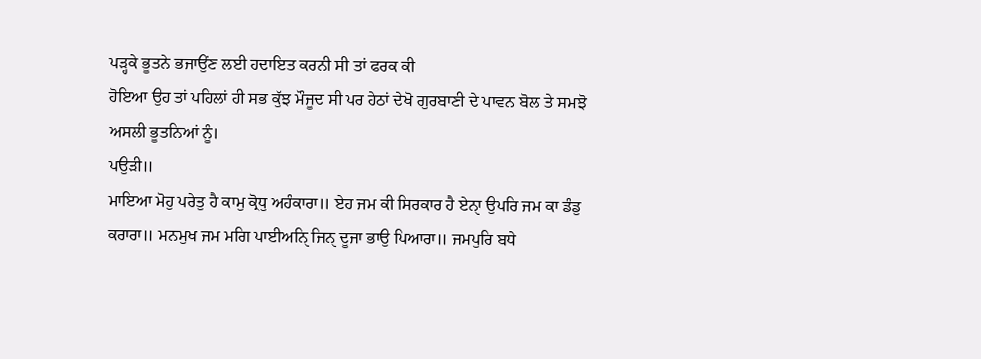ਪੜ੍ਹਕੇ ਭੂਤਨੇ ਭਜਾਉਂਣ ਲਈ ਹਦਾਇਤ ਕਰਨੀ ਸੀ ਤਾਂ ਫਰਕ ਕੀ
ਹੋਇਆ ਉਹ ਤਾਂ ਪਹਿਲਾਂ ਹੀ ਸਭ ਕੁੱਝ ਮੌਜੂਦ ਸੀ ਪਰ ਹੇਠਾਂ ਦੇਖੋ ਗੁਰਬਾਣੀ ਦੇ ਪਾਵਨ ਬੋਲ ਤੇ ਸਮਝੋ
ਅਸਲੀ ਭੂਤਨਿਆਂ ਨੂੰ।
ਪਉੜੀ॥
ਮਾਇਆ ਮੋਹੁ ਪਰੇਤੁ ਹੈ ਕਾਮੁ ਕ੍ਰੋਧੁ ਅਹੰਕਾਰਾ॥ ਏਹ ਜਮ ਕੀ ਸਿਰਕਾਰ ਹੈ ਏਨਾੑ ਉਪਰਿ ਜਮ ਕਾ ਡੰਡੁ
ਕਰਾਰਾ॥ ਮਨਮੁਖ ਜਮ ਮਗਿ ਪਾਈਅਨਿੑ ਜਿਨੑ ਦੂਜਾ ਭਾਉ ਪਿਆਰਾ॥ ਜਮਪੁਰਿ ਬਧੇ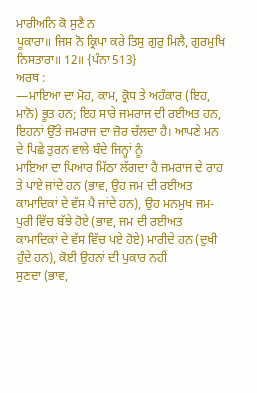ਮਾਰੀਅਨਿ ਕੋ ਸੁਣੈ ਨ
ਪੂਕਾਰਾ॥ ਜਿਸ ਨੋ ਕ੍ਰਿਪਾ ਕਰੇ ਤਿਸੁ ਗੁਰੁ ਮਿਲੈ, ਗੁਰਮੁਖਿ ਨਿਸਤਾਰਾ॥ 12॥ {ਪੰਨਾ 513}
ਅਰਥ :
—ਮਾਇਆ ਦਾ ਮੋਹ, ਕਾਮ, ਕ੍ਰੋਧ ਤੇ ਅਹੰਕਾਰ (ਇਹ, ਮਾਨੋ) ਭੂਤ ਹਨ; ਇਹ ਸਾਰੇ ਜਮਰਾਜ ਦੀ ਰਈਅਤ ਹਨ,
ਇਹਨਾਂ ਉੱਤੇ ਜਮਰਾਜ ਦਾ ਜ਼ੋਰ ਚੱਲਦਾ ਹੈ। ਆਪਣੇ ਮਨ ਦੇ ਪਿਛੇ ਤੁਰਨ ਵਾਲੇ ਬੰਦੇ ਜਿਨ੍ਹਾਂ ਨੂੰ
ਮਾਇਆ ਦਾ ਪਿਆਰ ਮਿੱਠਾ ਲੱਗਦਾ ਹੈ ਜਮਰਾਜ ਦੇ ਰਾਹ ਤੇ ਪਾਏ ਜਾਂਦੇ ਹਨ (ਭਾਵ, ਉਹ ਜਮ ਦੀ ਰਈਅਤ
ਕਾਮਾਦਿਕਾਂ ਦੇ ਵੱਸ ਪੈ ਜਾਂਦੇ ਹਨ), ਉਹ ਮਨਮੁਖ ਜਮ-ਪੁਰੀ ਵਿੱਚ ਬੱਝੇ ਹੋਏ (ਭਾਵ, ਜਮ ਦੀ ਰਈਅਤ
ਕਾਮਾਦਿਕਾਂ ਦੇ ਵੱਸ ਵਿੱਚ ਪਏ ਹੋਏ) ਮਾਰੀਦੇ ਹਨ (ਦੁਖੀ ਹੁੰਦੇ ਹਨ), ਕੋਈ ਉਹਨਾਂ ਦੀ ਪੁਕਾਰ ਨਹੀਂ
ਸੁਣਦਾ (ਭਾਵ,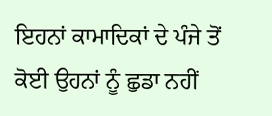ਇਹਨਾਂ ਕਾਮਾਦਿਕਾਂ ਦੇ ਪੰਜੇ ਤੋਂ ਕੋਈ ਉਹਨਾਂ ਨੂੰ ਛੁਡਾ ਨਹੀਂ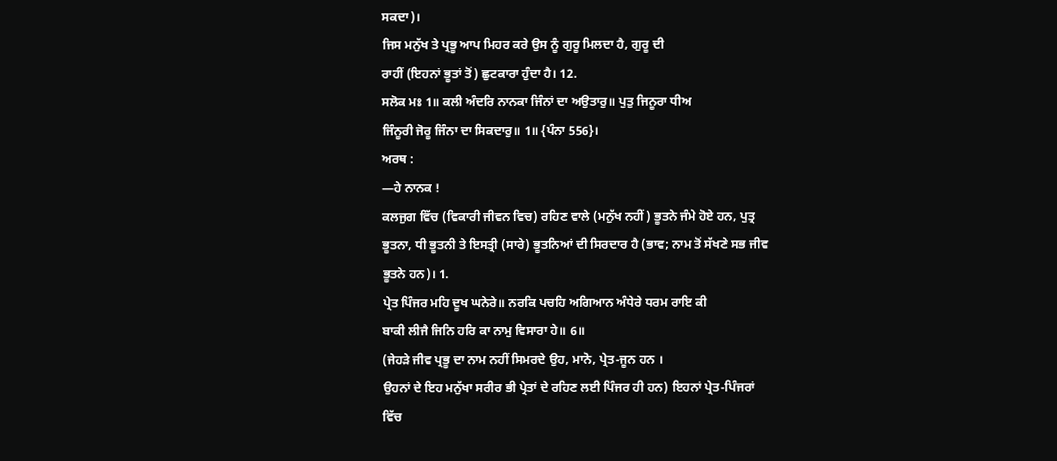ਸਕਦਾ)।
ਜਿਸ ਮਨੁੱਖ ਤੇ ਪ੍ਰਭੂ ਆਪ ਮਿਹਰ ਕਰੇ ਉਸ ਨੂੰ ਗੁਰੂ ਮਿਲਦਾ ਹੈ, ਗੁਰੂ ਦੀ
ਰਾਹੀਂ (ਇਹਨਾਂ ਭੂਤਾਂ ਤੋਂ) ਛੁਟਕਾਰਾ ਹੁੰਦਾ ਹੈ। 12.
ਸਲੋਕ ਮਃ 1॥ ਕਲੀ ਅੰਦਰਿ ਨਾਨਕਾ ਜਿੰਨਾਂ ਦਾ ਅਉਤਾਰੁ॥ ਪੁਤੁ ਜਿਨੂਰਾ ਧੀਅ
ਜਿੰਨੂਰੀ ਜੋਰੂ ਜਿੰਨਾ ਦਾ ਸਿਕਦਾਰੁ॥ 1॥ {ਪੰਨਾ 556}।
ਅਰਥ :
—ਹੇ ਨਾਨਕ !
ਕਲਜੁਗ ਵਿੱਚ (ਵਿਕਾਰੀ ਜੀਵਨ ਵਿਚ) ਰਹਿਣ ਵਾਲੇ (ਮਨੁੱਖ ਨਹੀਂ) ਭੂਤਨੇ ਜੰਮੇ ਹੋਏ ਹਨ, ਪੁਤ੍ਰ
ਭੂਤਨਾ, ਧੀ ਭੂਤਨੀ ਤੇ ਇਸਤ੍ਰੀ (ਸਾਰੇ) ਭੂਤਨਿਆਂ ਦੀ ਸਿਰਦਾਰ ਹੈ (ਭਾਵ; ਨਾਮ ਤੋਂ ਸੱਖਣੇ ਸਭ ਜੀਵ
ਭੂਤਨੇ ਹਨ)। 1.
ਪ੍ਰੇਤ ਪਿੰਜਰ ਮਹਿ ਦੂਖ ਘਨੇਰੇ॥ ਨਰਕਿ ਪਚਹਿ ਅਗਿਆਨ ਅੰਧੇਰੇ ਧਰਮ ਰਾਇ ਕੀ
ਬਾਕੀ ਲੀਜੈ ਜਿਨਿ ਹਰਿ ਕਾ ਨਾਮੁ ਵਿਸਾਰਾ ਹੇ॥ 6॥
(ਜੇਹੜੇ ਜੀਵ ਪ੍ਰਭੂ ਦਾ ਨਾਮ ਨਹੀਂ ਸਿਮਰਦੇ ਉਹ, ਮਾਨੋ, ਪ੍ਰੇਤ-ਜੂਨ ਹਨ ।
ਉਹਨਾਂ ਦੇ ਇਹ ਮਨੁੱਖਾ ਸਰੀਰ ਭੀ ਪ੍ਰੇਤਾਂ ਦੇ ਰਹਿਣ ਲਈ ਪਿੰਜਰ ਹੀ ਹਨ) ਇਹਨਾਂ ਪ੍ਰੇਤ-ਪਿੰਜਰਾਂ
ਵਿੱਚ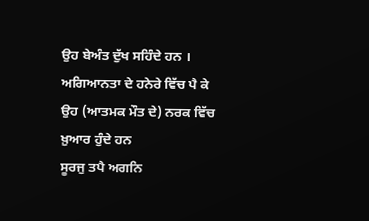ਉਹ ਬੇਅੰਤ ਦੁੱਖ ਸਹਿੰਦੇ ਹਨ ।
ਅਗਿਆਨਤਾ ਦੇ ਹਨੇਰੇ ਵਿੱਚ ਪੈ ਕੇ ਉਹ (ਆਤਮਕ ਮੌਤ ਦੇ) ਨਰਕ ਵਿੱਚ ਖ਼ੁਆਰ ਹੁੰਦੇ ਹਨ
ਸੂਰਜੁ ਤਪੈ ਅਗਨਿ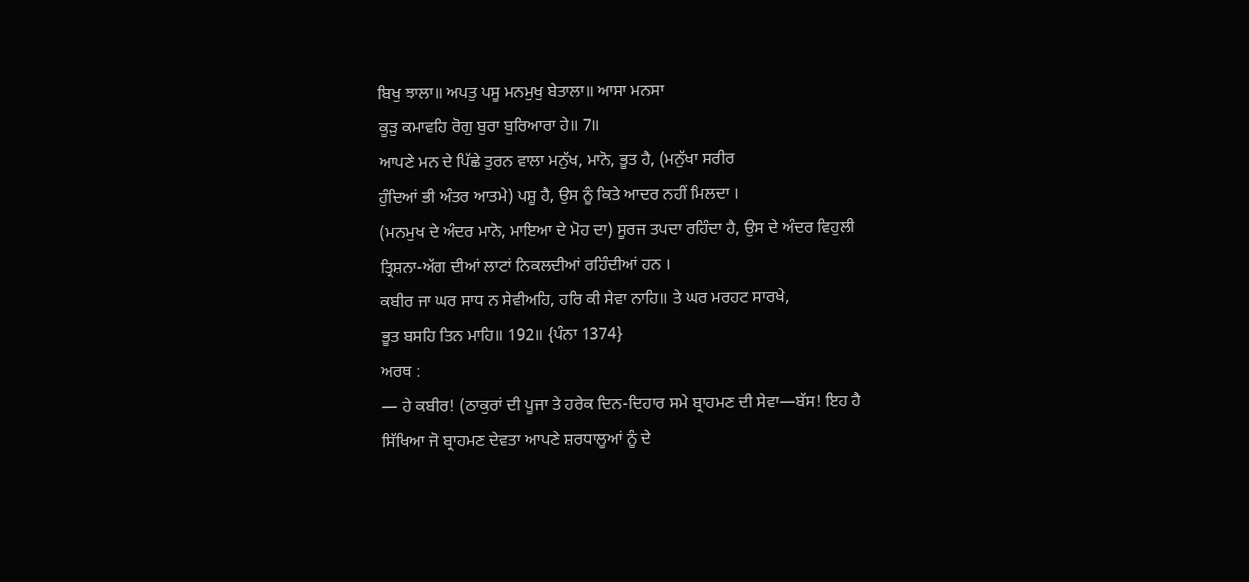ਬਿਖੁ ਝਾਲਾ॥ ਅਪਤੁ ਪਸੂ ਮਨਮੁਖੁ ਬੇਤਾਲਾ॥ ਆਸਾ ਮਨਸਾ
ਕੂੜੁ ਕਮਾਵਹਿ ਰੋਗੁ ਬੁਰਾ ਬੁਰਿਆਰਾ ਹੇ॥ 7॥
ਆਪਣੇ ਮਨ ਦੇ ਪਿੱਛੇ ਤੁਰਨ ਵਾਲਾ ਮਨੁੱਖ, ਮਾਨੋ, ਭੂਤ ਹੈ, (ਮਨੁੱਖਾ ਸਰੀਰ
ਹੁੰਦਿਆਂ ਭੀ ਅੰਤਰ ਆਤਮੇ) ਪਸ਼ੂ ਹੈ, ਉਸ ਨੂੰ ਕਿਤੇ ਆਦਰ ਨਹੀਂ ਮਿਲਦਾ ।
(ਮਨਮੁਖ ਦੇ ਅੰਦਰ ਮਾਨੋ, ਮਾਇਆ ਦੇ ਮੋਹ ਦਾ) ਸੂਰਜ ਤਪਦਾ ਰਹਿੰਦਾ ਹੈ, ਉਸ ਦੇ ਅੰਦਰ ਵਿਹੁਲੀ
ਤ੍ਰਿਸ਼ਨਾ-ਅੱਗ ਦੀਆਂ ਲਾਟਾਂ ਨਿਕਲਦੀਆਂ ਰਹਿੰਦੀਆਂ ਹਨ ।
ਕਬੀਰ ਜਾ ਘਰ ਸਾਧ ਨ ਸੇਵੀਅਹਿ, ਹਰਿ ਕੀ ਸੇਵਾ ਨਾਹਿ॥ ਤੇ ਘਰ ਮਰਹਟ ਸਾਰਖੇ,
ਭੂਤ ਬਸਹਿ ਤਿਨ ਮਾਹਿ॥ 192॥ {ਪੰਨਾ 1374}
ਅਰਥ :
— ਹੇ ਕਬੀਰ! (ਠਾਕੁਰਾਂ ਦੀ ਪੂਜਾ ਤੇ ਹਰੇਕ ਦਿਨ-ਦਿਹਾਰ ਸਮੇ ਬ੍ਰਾਹਮਣ ਦੀ ਸੇਵਾ—ਬੱਸ! ਇਹ ਹੈ
ਸਿੱਖਿਆ ਜੋ ਬ੍ਰਾਹਮਣ ਦੇਵਤਾ ਆਪਣੇ ਸ਼ਰਧਾਲੂਆਂ ਨੂੰ ਦੇ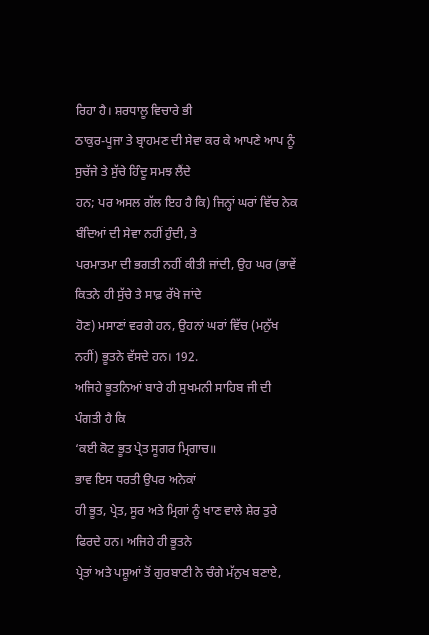ਰਿਹਾ ਹੈ। ਸ਼ਰਧਾਲੂ ਵਿਚਾਰੇ ਭੀ
ਠਾਕੁਰ-ਪੂਜਾ ਤੇ ਬ੍ਰਾਹਮਣ ਦੀ ਸੇਵਾ ਕਰ ਕੇ ਆਪਣੇ ਆਪ ਨੂੰ ਸੁਚੱਜੇ ਤੇ ਸੁੱਚੇ ਹਿੰਦੂ ਸਮਝ ਲੈਂਦੇ
ਹਨ; ਪਰ ਅਸਲ ਗੱਲ ਇਹ ਹੈ ਕਿ) ਜਿਨ੍ਹਾਂ ਘਰਾਂ ਵਿੱਚ ਨੇਕ ਬੰਦਿਆਂ ਦੀ ਸੇਵਾ ਨਹੀਂ ਹੁੰਦੀ, ਤੇ
ਪਰਮਾਤਮਾ ਦੀ ਭਗਤੀ ਨਹੀਂ ਕੀਤੀ ਜਾਂਦੀ, ਉਹ ਘਰ (ਭਾਵੇਂ ਕਿਤਨੇ ਹੀ ਸੁੱਚੇ ਤੇ ਸਾਫ਼ ਰੱਖੇ ਜਾਂਦੇ
ਹੋਣ) ਮਸਾਣਾਂ ਵਰਗੇ ਹਨ, ਉਹਨਾਂ ਘਰਾਂ ਵਿੱਚ (ਮਨੁੱਖ ਨਹੀਂ) ਭੂਤਨੇ ਵੱਸਦੇ ਹਨ। 192.
ਅਜਿਹੇ ਭੂਤਨਿਆਂ ਬਾਰੇ ਹੀ ਸੁਖਮਨੀ ਸਾਹਿਬ ਜੀ ਦੀ ਪੰਗਤੀ ਹੈ ਕਿ
‘ਕਈ ਕੋਟ ਭੂਤ ਪ੍ਰੇਤ ਸੂਗਰ ਮ੍ਰਿਗਾਚ॥
ਭਾਵ ਇਸ ਧਰਤੀ ਉਪਰ ਅਨੇਕਾਂ
ਹੀ ਭੂਤ, ਪ੍ਰੇਤ, ਸੂਰ ਅਤੇ ਮ੍ਰਿਗਾਂ ਨੂੰ ਖਾਣ ਵਾਲੇ ਸ਼ੇਰ ਤੁਰੇ ਫਿਰਦੇ ਹਨ। ਅਜਿਹੇ ਹੀ ਭੂਤਨੇ
ਪ੍ਰੇਤਾਂ ਅਤੇ ਪਸ਼ੂਆਂ ਤੋਂ ਗੁਰਬਾਣੀ ਨੇ ਚੰਗੇ ਮੱਨੁਖ ਬਣਾਏ,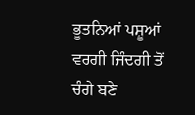ਭੂਤਨਿਆਂ ਪਸ਼ੂਆਂ ਵਰਗੀ ਜਿੰਦਗੀ ਤੋਂ
ਚੰਗੇ ਬਣੇ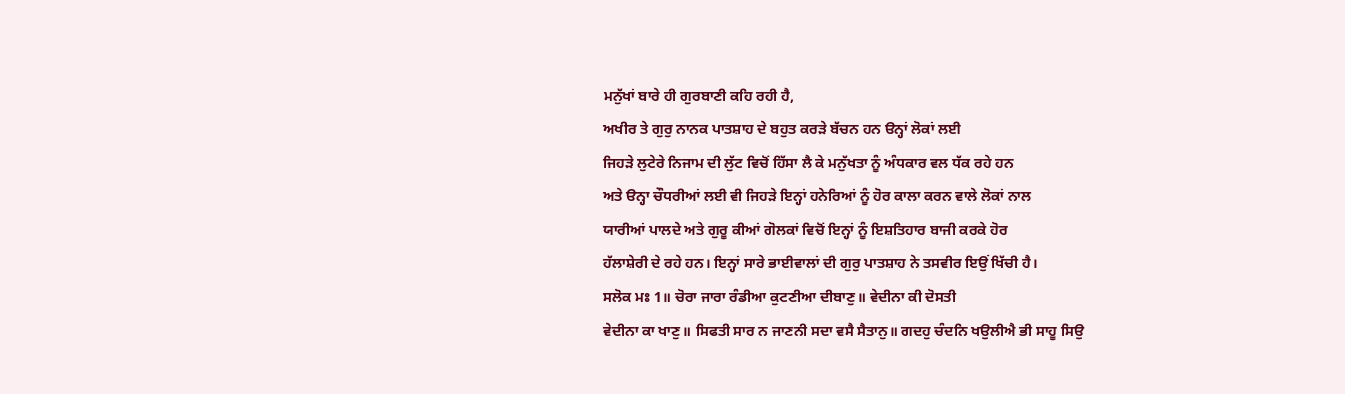ਮਨੁੱਖਾਂ ਬਾਰੇ ਹੀ ਗੁਰਬਾਣੀ ਕਹਿ ਰਹੀ ਹੈ,
ਅਖੀਰ ਤੇ ਗੁਰੁ ਨਾਨਕ ਪਾਤਸ਼ਾਹ ਦੇ ਬਹੁਤ ਕਰੜੇ ਬੱਚਨ ਹਨ ੳਨ੍ਹਾਂ ਲੋਕਾਂ ਲਈ
ਜਿਹੜੇ ਲੁਟੇਰੇ ਨਿਜਾਮ ਦੀ ਲੁੱਟ ਵਿਚੋਂ ਹਿੱਸਾ ਲੈ ਕੇ ਮਨੁੱਖਤਾ ਨੂੰ ਅੰਧਕਾਰ ਵਲ ਧੱਕ ਰਹੇ ਹਨ
ਅਤੇ ੳਨ੍ਹਾ ਚੌਧਰੀਆਂ ਲਈ ਵੀ ਜਿਹੜੇ ਇਨ੍ਹਾਂ ਹਨੇਰਿਆਂ ਨੂੰ ਹੋਰ ਕਾਲਾ ਕਰਨ ਵਾਲੇ ਲੋਕਾਂ ਨਾਲ
ਯਾਰੀਆਂ ਪਾਲਦੇ ਅਤੇ ਗੁਰੂ ਕੀਆਂ ਗੋਲਕਾਂ ਵਿਚੋਂ ਇਨ੍ਹਾਂ ਨੂੰ ਇਸ਼ਤਿਹਾਰ ਬਾਜੀ ਕਰਕੇ ਹੋਰ
ਹੱਲਾਸ਼ੇਰੀ ਦੇ ਰਹੇ ਹਨ। ਇਨ੍ਹਾਂ ਸਾਰੇ ਭਾਈਵਾਲਾਂ ਦੀ ਗੁਰੁ ਪਾਤਸ਼ਾਹ ਨੇ ਤਸਵੀਰ ਇਉਂ ਖਿੱਚੀ ਹੈ।
ਸਲੋਕ ਮਃ 1॥ ਚੋਰਾ ਜਾਰਾ ਰੰਡੀਆ ਕੁਟਣੀਆ ਦੀਬਾਣੁ॥ ਵੇਦੀਨਾ ਕੀ ਦੋਸਤੀ
ਵੇਦੀਨਾ ਕਾ ਖਾਣੁ॥ ਸਿਫਤੀ ਸਾਰ ਨ ਜਾਣਨੀ ਸਦਾ ਵਸੈ ਸੈਤਾਨੁ॥ ਗਦਹੁ ਚੰਦਨਿ ਖਉਲੀਐ ਭੀ ਸਾਹੂ ਸਿਉ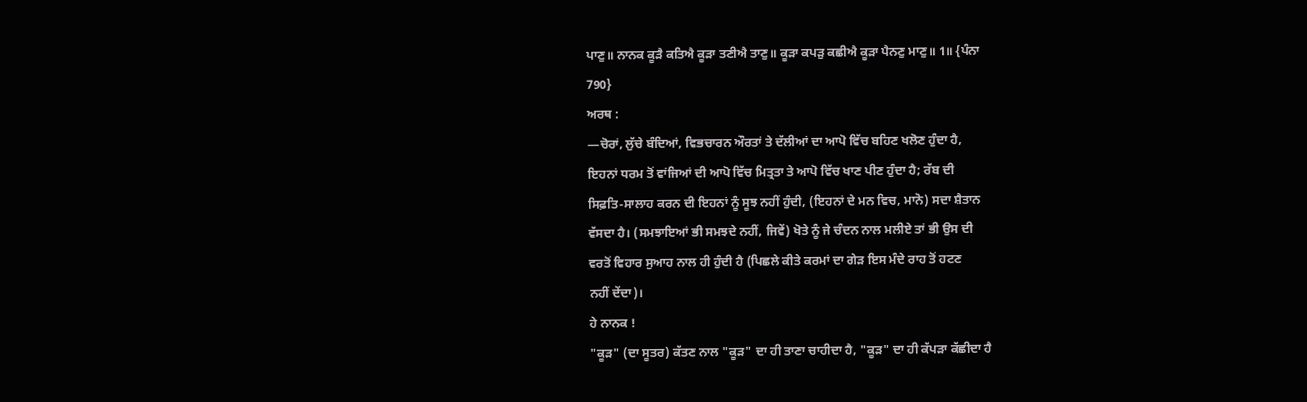ਪਾਣੁ॥ ਨਾਨਕ ਕੂੜੈ ਕਤਿਐ ਕੂੜਾ ਤਣੀਐ ਤਾਣੁ॥ ਕੂੜਾ ਕਪੜੁ ਕਛੀਐ ਕੂੜਾ ਪੈਨਣੁ ਮਾਣੁ॥ 1॥ {ਪੰਨਾ
790}
ਅਰਥ :
—ਚੋਰਾਂ, ਲੁੱਚੇ ਬੰਦਿਆਂ, ਵਿਭਚਾਰਨ ਔਰਤਾਂ ਤੇ ਦੱਲੀਆਂ ਦਾ ਆਪੋ ਵਿੱਚ ਬਹਿਣ ਖਲੋਣ ਹੁੰਦਾ ਹੈ,
ਇਹਨਾਂ ਧਰਮ ਤੋਂ ਵਾਂਜਿਆਂ ਦੀ ਆਪੋ ਵਿੱਚ ਮਿਤ੍ਰਤਾ ਤੇ ਆਪੋ ਵਿੱਚ ਖਾਣ ਪੀਣ ਹੁੰਦਾ ਹੈ; ਰੱਬ ਦੀ
ਸਿਫ਼ਤਿ-ਸਾਲਾਹ ਕਰਨ ਦੀ ਇਹਨਾਂ ਨੂੰ ਸੂਝ ਨਹੀਂ ਹੁੰਦੀ, (ਇਹਨਾਂ ਦੇ ਮਨ ਵਿਚ, ਮਾਨੋ) ਸਦਾ ਸ਼ੈਤਾਨ
ਵੱਸਦਾ ਹੈ। (ਸਮਝਾਇਆਂ ਭੀ ਸਮਝਦੇ ਨਹੀਂ, ਜਿਵੇਂ) ਖੋਤੇ ਨੂੰ ਜੇ ਚੰਦਨ ਨਾਲ ਮਲੀਏ ਤਾਂ ਭੀ ਉਸ ਦੀ
ਵਰਤੋਂ ਵਿਹਾਰ ਸੁਆਹ ਨਾਲ ਹੀ ਹੁੰਦੀ ਹੈ (ਪਿਛਲੇ ਕੀਤੇ ਕਰਮਾਂ ਦਾ ਗੇੜ ਇਸ ਮੰਦੇ ਰਾਹ ਤੋਂ ਹਟਣ
ਨਹੀਂ ਦੇਂਦਾ)।
ਹੇ ਨਾਨਕ !
"ਕੂੜ" (ਦਾ ਸੂਤਰ) ਕੱਤਣ ਨਾਲ "ਕੂੜ" ਦਾ ਹੀ ਤਾਣਾ ਚਾਹੀਦਾ ਹੈ, "ਕੂੜ" ਦਾ ਹੀ ਕੱਪੜਾ ਕੱਛੀਦਾ ਹੈ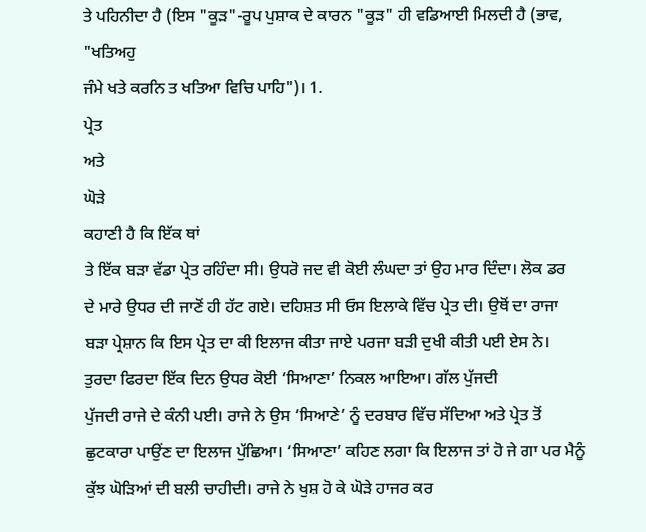ਤੇ ਪਹਿਨੀਦਾ ਹੈ (ਇਸ "ਕੂੜ"-ਰੂਪ ਪੁਸ਼ਾਕ ਦੇ ਕਾਰਨ "ਕੂੜ" ਹੀ ਵਡਿਆਈ ਮਿਲਦੀ ਹੈ (ਭਾਵ, "ਖਤਿਅਹੁ
ਜੰਮੇ ਖਤੇ ਕਰਨਿ ਤ ਖਤਿਆ ਵਿਚਿ ਪਾਹਿ")। 1.
ਪ੍ਰੇਤ
ਅਤੇ
ਘੋੜੇ
ਕਹਾਣੀ ਹੈ ਕਿ ਇੱਕ ਥਾਂ
ਤੇ ਇੱਕ ਬੜਾ ਵੱਡਾ ਪ੍ਰੇਤ ਰਹਿੰਦਾ ਸੀ। ਉਧਰੋ ਜਦ ਵੀ ਕੋਈ ਲੰਘਦਾ ਤਾਂ ਉਹ ਮਾਰ ਦਿੰਦਾ। ਲੋਕ ਡਰ
ਦੇ ਮਾਰੇ ਉਧਰ ਦੀ ਜਾਣੋਂ ਹੀ ਹੱਟ ਗਏ। ਦਹਿਸ਼ਤ ਸੀ ਓਸ ਇਲਾਕੇ ਵਿੱਚ ਪ੍ਰੇਤ ਦੀ। ਉਥੋਂ ਦਾ ਰਾਜਾ
ਬੜਾ ਪ੍ਰੇਸ਼ਾਨ ਕਿ ਇਸ ਪ੍ਰੇਤ ਦਾ ਕੀ ਇਲਾਜ ਕੀਤਾ ਜਾਏ ਪਰਜਾ ਬੜੀ ਦੁਖੀ ਕੀਤੀ ਪਈ ਏਸ ਨੇ।
ਤੁਰਦਾ ਫਿਰਦਾ ਇੱਕ ਦਿਨ ਉਧਰ ਕੋਈ ‘ਸਿਆਣਾ’ ਨਿਕਲ ਆਇਆ। ਗੱਲ ਪੁੱਜਦੀ
ਪੁੱਜਦੀ ਰਾਜੇ ਦੇ ਕੰਨੀ ਪਈ। ਰਾਜੇ ਨੇ ਉਸ ‘ਸਿਆਣੇ’ ਨੂੰ ਦਰਬਾਰ ਵਿੱਚ ਸੱਦਿਆ ਅਤੇ ਪ੍ਰੇਤ ਤੋਂ
ਛੁਟਕਾਰਾ ਪਾਉਂਣ ਦਾ ਇਲਾਜ ਪੁੱਛਿਆ। ‘ਸਿਆਣਾ’ ਕਹਿਣ ਲਗਾ ਕਿ ਇਲਾਜ ਤਾਂ ਹੋ ਜੇ ਗਾ ਪਰ ਮੈਨੂੰ
ਕੁੱਝ ਘੋੜਿਆਂ ਦੀ ਬਲੀ ਚਾਹੀਦੀ। ਰਾਜੇ ਨੇ ਖੁਸ਼ ਹੋ ਕੇ ਘੋੜੇ ਹਾਜਰ ਕਰ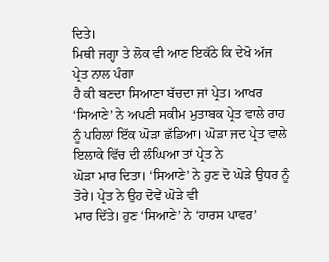ਦਿਤੇ।
ਮਿਥੀ ਜਗ੍ਹਾ ਤੇ ਲੋਕ ਵੀ ਆਣ ਇਕੱਠੇ ਕਿ ਦੇਖੋ ਅੱਜ ਪ੍ਰੇਤ ਨਾਲ ਪੰਗਾ
ਹੈ ਕੀ ਬਣਦਾ ਸਿਆਣਾ ਬੱਚਦਾ ਜਾਂ ਪ੍ਰੇਤ। ਆਖਰ ‘ਸਿਆਣੇ’ ਨੇ ਅਪਣੀ ਸਕੀਮ ਮੁਤਾਬਕ ਪ੍ਰੇਤ ਵਾਲੇ ਰਾਹ
ਨੂੰ ਪਹਿਲਾਂ ਇੱਕ ਘੋੜਾ ਛੱਡਿਆ। ਘੋੜਾ ਜਦ ਪ੍ਰੇਤ ਵਾਲੇ ਇਲਾਕੇ ਵਿੱਚ ਦੀ ਲੰਘਿਆ ਤਾਂ ਪ੍ਰੇਤ ਨੇ
ਘੋੜਾ ਮਾਰ ਦਿਤਾ। ‘ਸਿਆਣੇ’ ਨੇ ਹੁਣ ਦੋ ਘੋੜੇ ਉਧਰ ਨੂੰ ਤੋਰੇ। ਪ੍ਰੇਤ ਨੇ ਉਹ ਦੋਵੇਂ ਘੋੜੇ ਵੀ
ਮਾਰ ਦਿੱਤੇ। ਹੁਣ ‘ਸਿਆਣੇ’ ਨੇ ‘ਹਾਰਸ ਪਾਵਰ’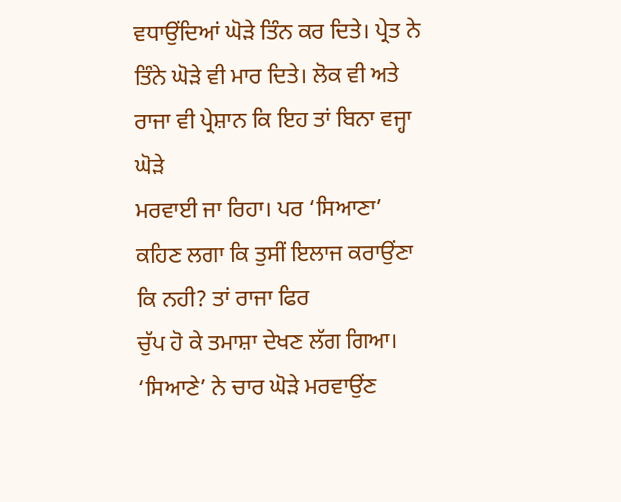ਵਧਾਉਂਦਿਆਂ ਘੋੜੇ ਤਿੰਨ ਕਰ ਦਿਤੇ। ਪ੍ਰੇਤ ਨੇ
ਤਿੰਨੇ ਘੋੜੇ ਵੀ ਮਾਰ ਦਿਤੇ। ਲੋਕ ਵੀ ਅਤੇ ਰਾਜਾ ਵੀ ਪ੍ਰੇਸ਼ਾਨ ਕਿ ਇਹ ਤਾਂ ਬਿਨਾ ਵਜ੍ਹਾ ਘੋੜੇ
ਮਰਵਾਈ ਜਾ ਰਿਹਾ। ਪਰ ‘ਸਿਆਣਾ’ ਕਹਿਣ ਲਗਾ ਕਿ ਤੁਸੀਂ ਇਲਾਜ ਕਰਾਉਂਣਾ ਕਿ ਨਹੀ? ਤਾਂ ਰਾਜਾ ਫਿਰ
ਚੁੱਪ ਹੋ ਕੇ ਤਮਾਸ਼ਾ ਦੇਖਣ ਲੱਗ ਗਿਆ। ‘ਸਿਆਣੇ’ ਨੇ ਚਾਰ ਘੋੜੇ ਮਰਵਾਉਂਣ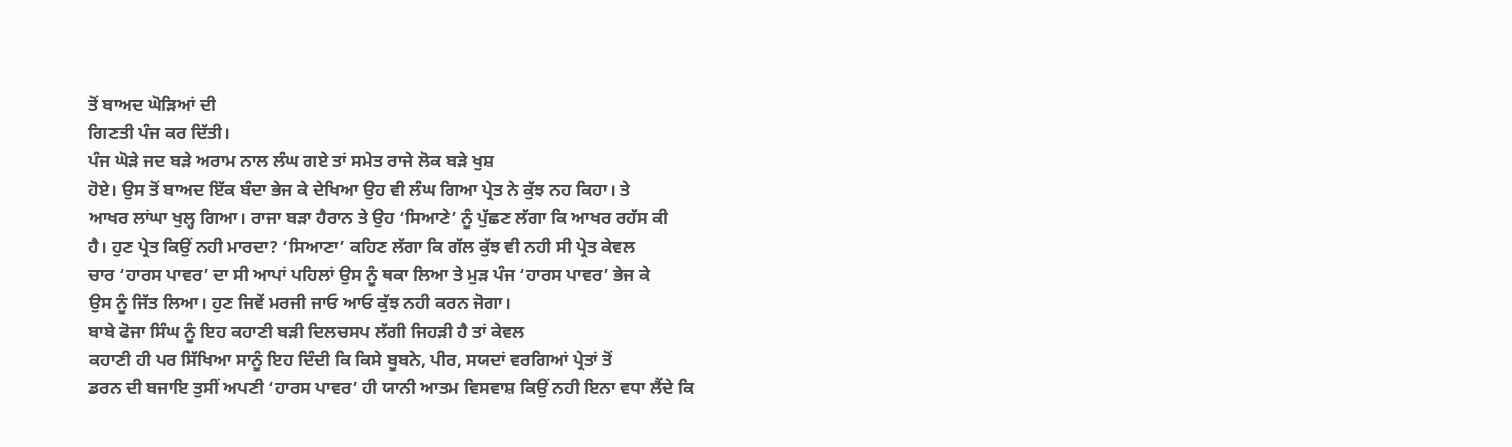ਤੋਂ ਬਾਅਦ ਘੋੜਿਆਂ ਦੀ
ਗਿਣਤੀ ਪੰਜ ਕਰ ਦਿੱਤੀ।
ਪੰਜ ਘੋੜੇ ਜਦ ਬੜੇ ਅਰਾਮ ਨਾਲ ਲੰਘ ਗਏ ਤਾਂ ਸਮੇਤ ਰਾਜੇ ਲੋਕ ਬੜੇ ਖੁਸ਼
ਹੋਏ। ਉਸ ਤੋਂ ਬਾਅਦ ਇੱਕ ਬੰਦਾ ਭੇਜ ਕੇ ਦੇਖਿਆ ਉਹ ਵੀ ਲੰਘ ਗਿਆ ਪ੍ਰੇਤ ਨੇ ਕੁੱਝ ਨਹ ਕਿਹਾ। ਤੇ
ਆਖਰ ਲਾਂਘਾ ਖੁਲ੍ਹ ਗਿਆ। ਰਾਜਾ ਬੜਾ ਹੈਰਾਨ ਤੇ ਉਹ ‘ਸਿਆਣੇ’ ਨੂੰ ਪੁੱਛਣ ਲੱਗਾ ਕਿ ਆਖਰ ਰਹੱਸ ਕੀ
ਹੈ। ਹੁਣ ਪ੍ਰੇਤ ਕਿਉਂ ਨਹੀ ਮਾਰਦਾ? ‘ਸਿਆਣਾ’ ਕਹਿਣ ਲੱਗਾ ਕਿ ਗੱਲ ਕੁੱਝ ਵੀ ਨਹੀ ਸੀ ਪ੍ਰੇਤ ਕੇਵਲ
ਚਾਰ ‘ਹਾਰਸ ਪਾਵਰ’ ਦਾ ਸੀ ਆਪਾਂ ਪਹਿਲਾਂ ਉਸ ਨੂੰ ਥਕਾ ਲਿਆ ਤੇ ਮੁੜ ਪੰਜ ‘ਹਾਰਸ ਪਾਵਰ’ ਭੇਜ ਕੇ
ਉਸ ਨੂੰ ਜਿੱਤ ਲਿਆ। ਹੁਣ ਜਿਵੇਂ ਮਰਜੀ ਜਾਓ ਆਓ ਕੁੱਝ ਨਹੀ ਕਰਨ ਜੋਗਾ।
ਬਾਬੇ ਫੋਜਾ ਸਿੰਘ ਨੂੰ ਇਹ ਕਹਾਣੀ ਬੜੀ ਦਿਲਚਸਪ ਲੱਗੀ ਜਿਹੜੀ ਹੈ ਤਾਂ ਕੇਵਲ
ਕਹਾਣੀ ਹੀ ਪਰ ਸਿੱਖਿਆ ਸਾਨੂੰ ਇਹ ਦਿੰਦੀ ਕਿ ਕਿਸੇ ਬੂਬਨੇ, ਪੀਰ, ਸਯਦਾਂ ਵਰਗਿਆਂ ਪ੍ਰੇਤਾਂ ਤੋਂ
ਡਰਨ ਦੀ ਬਜਾਇ ਤੁਸੀਂ ਅਪਣੀ ‘ਹਾਰਸ ਪਾਵਰ’ ਹੀ ਯਾਨੀ ਆਤਮ ਵਿਸਵਾਸ਼ ਕਿਉਂ ਨਹੀ ਇਨਾ ਵਧਾ ਲੈਂਦੇ ਕਿ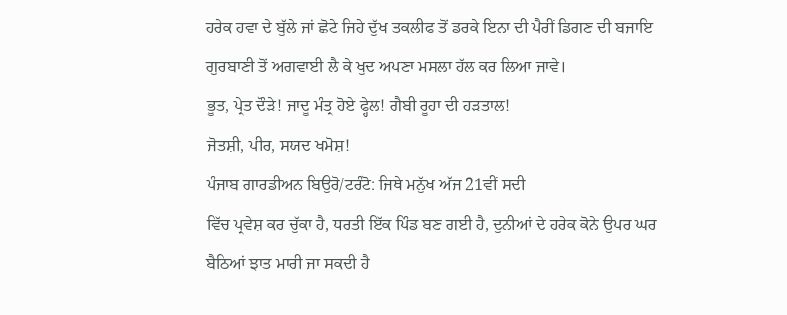ਹਰੇਕ ਹਵਾ ਦੇ ਬੁੱਲੇ ਜਾਂ ਛੋਟੇ ਜਿਹੇ ਦੁੱਖ ਤਕਲੀਫ ਤੋਂ ਡਰਕੇ ਇਨਾ ਦੀ ਪੈਰੀਂ ਡਿਗਣ ਦੀ ਬਜਾਇ
ਗੁਰਬਾਣੀ ਤੋਂ ਅਗਵਾਈ ਲੈ ਕੇ ਖੁਦ ਅਪਣਾ ਮਸਲਾ ਹੱਲ ਕਰ ਲਿਆ ਜਾਵੇ।
ਭੂਤ, ਪ੍ਰੇਤ ਦੌੜੇ! ਜਾਦੂ ਮੰਤ੍ਰ ਹੋਏ ਫ੍ਹੇਲ! ਗੈਬੀ ਰੂਹਾ ਦੀ ਹੜਤਾਲ!
ਜੋਤਸ਼ੀ, ਪੀਰ, ਸਯਦ ਖਮੋਸ਼!
ਪੰਜਾਬ ਗਾਰਡੀਅਨ ਬਿਉਰੋ/ਟਰੰਟੋ: ਜਿਥੇ ਮਨੁੱਖ ਅੱਜ 21ਵੀਂ ਸਦੀ
ਵਿੱਚ ਪ੍ਰਵੇਸ਼ ਕਰ ਚੁੱਕਾ ਹੈ, ਧਰਤੀ ਇੱਕ ਪਿੰਡ ਬਣ ਗਈ ਹੈ, ਦੁਨੀਆਂ ਦੇ ਹਰੇਕ ਕੋਨੇ ਉਪਰ ਘਰ
ਬੈਠਿਆਂ ਝਾਤ ਮਾਰੀ ਜਾ ਸਕਦੀ ਹੈ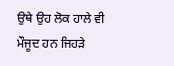ਉਥੇ ਉਹ ਲੋਕ ਹਾਲੇ ਵੀ ਮੌਜੂਦ ਹਨ ਜਿਹੜੇ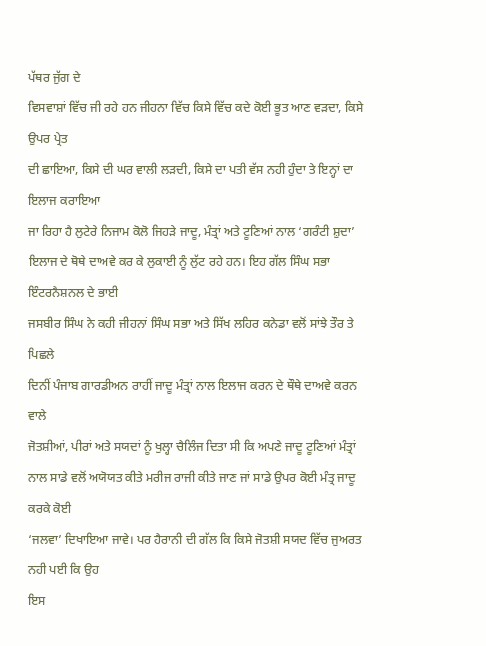ਪੱਥਰ ਜੁੱਗ ਦੇ
ਵਿਸਵਾਸ਼ਾਂ ਵਿੱਚ ਜੀ ਰਹੇ ਹਨ ਜੀਹਨਾ ਵਿੱਚ ਕਿਸੇ ਵਿੱਚ ਕਦੇ ਕੋਈ ਭੂਤ ਆਣ ਵੜਦਾ, ਕਿਸੇ ਉਪਰ ਪ੍ਰੇਤ
ਦੀ ਛਾਇਆ, ਕਿਸੇ ਦੀ ਘਰ ਵਾਲੀ ਲੜਦੀ, ਕਿਸੇ ਦਾ ਪਤੀ ਵੱਸ ਨਹੀ ਹੁੰਦਾ ਤੇ ਇਨ੍ਹਾਂ ਦਾ ਇਲਾਜ ਕਰਾਇਆ
ਜਾ ਰਿਹਾ ਹੈ ਲੁਟੇਰੇ ਨਿਜਾਮ ਕੋਲੋ ਜਿਹੜੇ ਜਾਦੂ, ਮੰਤ੍ਰਾਂ ਅਤੇ ਟੂਣਿਆਂ ਨਾਲ ‘ਗਰੰਟੀ ਸ਼ੁਦਾ’
ਇਲਾਜ ਦੇ ਥੋਥੇ ਦਾਅਵੇ ਕਰ ਕੇ ਲੁਕਾਈ ਨੂੰ ਲੁੱਟ ਰਹੇ ਹਨ। ਇਹ ਗੱਲ ਸਿੰਘ ਸਭਾ ਇੰਟਰਨੈਸ਼ਨਲ ਦੇ ਭਾਈ
ਜਸਬੀਰ ਸਿੰਘ ਨੇ ਕਹੀ ਜੀਹਨਾਂ ਸਿੰਘ ਸਭਾ ਅਤੇ ਸਿੱਖ ਲਹਿਰ ਕਨੇਡਾ ਵਲੋਂ ਸਾਂਝੇ ਤੌਰ ਤੇ ਪਿਛਲੇ
ਦਿਨੀਂ ਪੰਜਾਬ ਗਾਰਡੀਅਨ ਰਾਹੀਂ ਜਾਦੂ ਮੰਤ੍ਰਾਂ ਨਾਲ ਇਲਾਜ ਕਰਨ ਦੇ ਥੌਥੇ ਦਾਅਵੇ ਕਰਨ ਵਾਲੇ
ਜੋਤਸ਼ੀਆਂ, ਪੀਰਾਂ ਅਤੇ ਸਯਦਾਂ ਨੂੰ ਖੁਲ੍ਹਾ ਚੈਲਿੰਜ ਦਿਤਾ ਸੀ ਕਿ ਅਪਣੇ ਜਾਦੂ ਟੂਣਿਆਂ ਮੰਤ੍ਰਾਂ
ਨਾਲ ਸਾਡੇ ਵਲੋਂ ਅਯੋਯਤ ਕੀਤੇ ਮਰੀਜ ਰਾਜੀ ਕੀਤੇ ਜਾਣ ਜਾਂ ਸਾਡੇ ਉਪਰ ਕੋਈ ਮੰਤ੍ਰ ਜਾਦੂ ਕਰਕੇ ਕੋਈ
‘ਜਲਵਾ’ ਦਿਖਾਇਆ ਜਾਵੇ। ਪਰ ਹੈਰਾਨੀ ਦੀ ਗੱਲ ਕਿ ਕਿਸੇ ਜੋਤਸ਼ੀ ਸਯਦ ਵਿੱਚ ਜੁਅਰਤ ਨਹੀ ਪਈ ਕਿ ਉਹ
ਇਸ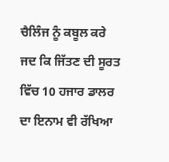ਚੈਲਿੰਜ ਨੂੰ ਕਬੂਲ ਕਰੇ ਜਦ ਕਿ ਜਿੱਤਣ ਦੀ ਸੂਰਤ ਵਿੱਚ 10 ਹਜਾਰ ਡਾਲਰ ਦਾ ਇਨਾਮ ਵੀ ਰੱਖਿਆ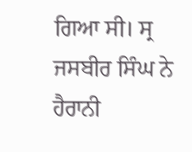ਗਿਆ ਸੀ। ਸ੍ਰ ਜਸਬੀਰ ਸਿੰਘ ਨੇ ਹੈਰਾਨੀ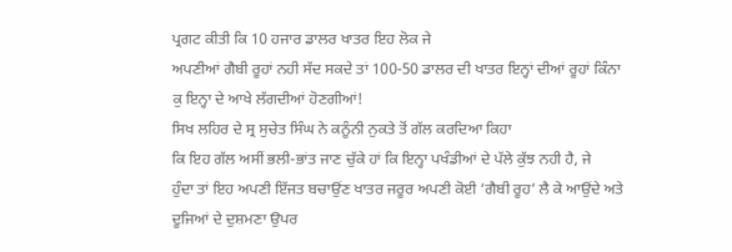ਪ੍ਰਗਟ ਕੀਤੀ ਕਿ 10 ਹਜਾਰ ਡਾਲਰ ਖਾਤਰ ਇਹ ਲੋਕ ਜੇ
ਅਪਣੀਆਂ ਗੈਬੀ ਰੂਹਾਂ ਨਹੀ ਸੱਦ ਸਕਦੇ ਤਾਂ 100-50 ਡਾਲਰ ਦੀ ਖਾਤਰ ਇਨ੍ਹਾਂ ਦੀਆਂ ਰੂਹਾਂ ਕਿੰਨਾ
ਕੁ ਇਨ੍ਹਾ ਦੇ ਆਖੇ ਲੱਗਦੀਆਂ ਹੋਣਗੀਆਂ!
ਸਿਖ ਲਹਿਰ ਦੇ ਸ੍ਰ ਸੁਚੇਤ ਸਿੰਘ ਨੇ ਕਨੂੰਨੀ ਨੁਕਤੇ ਤੋਂ ਗੱਲ ਕਰਦਿਆ ਕਿਹਾ
ਕਿ ਇਹ ਗੱਲ ਅਸੀਂ ਭਲੀ-ਭਾਂਤ ਜਾਣ ਚੁੱਕੇ ਹਾਂ ਕਿ ਇਨ੍ਹਾ ਪਖੰਡੀਆਂ ਦੇ ਪੱਲੇ ਕੁੱਝ ਨਹੀ ਹੈ, ਜੇ
ਹੁੰਦਾ ਤਾਂ ਇਹ ਅਪਣੀ ਇੱਜਤ ਬਚਾਉਂਣ ਖਾਤਰ ਜਰੂਰ ਅਪਣੀ ਕੋਈ ‘ਗੈਬੀ ਰੂਹ’ ਲੈ ਕੇ ਆਉਂਦੇ ਅਤੇ
ਦੂਜਿਆਂ ਦੇ ਦੁਸ਼ਮਣਾ ਉਪਰ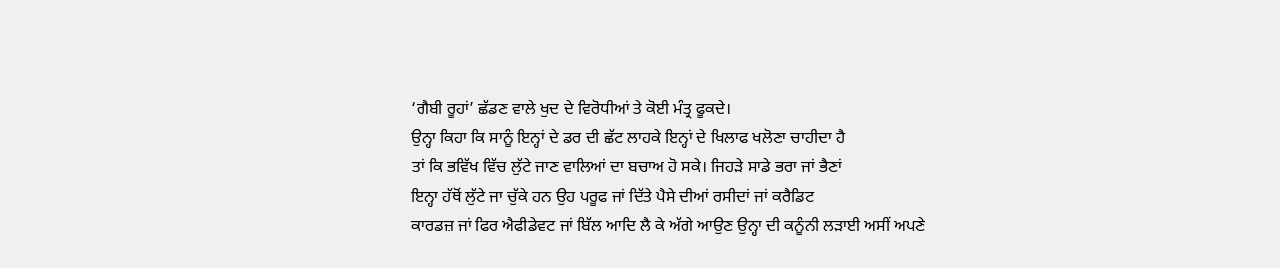‘ਗੈਬੀ ਰੂਹਾਂ’ ਛੱਡਣ ਵਾਲੇ ਖੁਦ ਦੇ ਵਿਰੋਧੀਆਂ ਤੇ ਕੋਈ ਮੰਤ੍ਰ ਫੂਕਦੇ।
ਉਨ੍ਹਾ ਕਿਹਾ ਕਿ ਸਾਨੂੰ ਇਨ੍ਹਾਂ ਦੇ ਡਰ ਦੀ ਛੱਟ ਲਾਹਕੇ ਇਨ੍ਹਾਂ ਦੇ ਖਿਲਾਫ ਖਲੋਣਾ ਚਾਹੀਦਾ ਹੈ
ਤਾਂ ਕਿ ਭਵਿੱਖ ਵਿੱਚ ਲੁੱਟੇ ਜਾਣ ਵਾਲਿਆਂ ਦਾ ਬਚਾਅ ਹੋ ਸਕੇ। ਜਿਹੜੇ ਸਾਡੇ ਭਰਾ ਜਾਂ ਭੈਣਾਂ
ਇਨ੍ਹਾ ਹੱਥੋਂ ਲੁੱਟੇ ਜਾ ਚੁੱਕੇ ਹਨ ਉਹ ਪਰੂਫ ਜਾਂ ਦਿੱਤੇ ਪੈਸੇ ਦੀਆਂ ਰਸੀਦਾਂ ਜਾਂ ਕਰੈਡਿਟ
ਕਾਰਡਜ਼ ਜਾਂ ਫਿਰ ਐਫੀਡੇਵਟ ਜਾਂ ਬਿੱਲ ਆਦਿ ਲੈ ਕੇ ਅੱਗੇ ਆਉਣ ਉਨ੍ਹਾ ਦੀ ਕਨੂੰਨੀ ਲੜਾਈ ਅਸੀਂ ਅਪਣੇ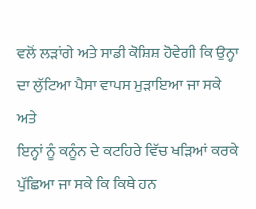ਵਲੋਂ ਲੜਾਂਗੇ ਅਤੇ ਸਾਡੀ ਕੋਸ਼ਿਸ਼ ਹੋਵੇਗੀ ਕਿ ਉਨ੍ਹਾ ਦਾ ਲੁੱਟਿਆ ਪੈਸਾ ਵਾਪਸ ਮੁੜਾਇਆ ਜਾ ਸਕੇ ਅਤੇ
ਇਨ੍ਹਾਂ ਨੂੰ ਕਨੂੰਨ ਦੇ ਕਟਹਿਰੇ ਵਿੱਚ ਖੜਿਆਂ ਕਰਕੇ ਪੁੱਛਿਆ ਜਾ ਸਕੇ ਕਿ ਕਿਥੇ ਹਨ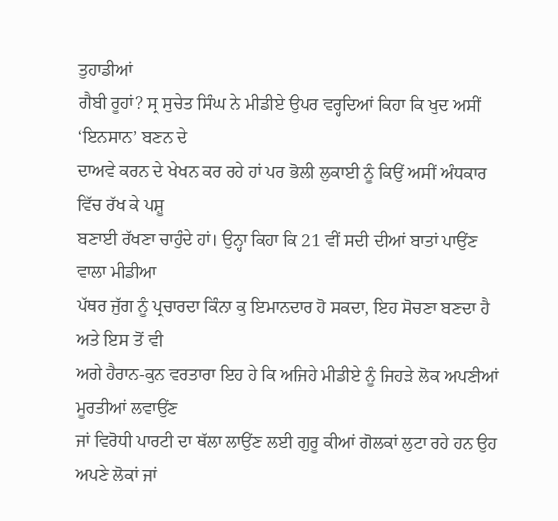ਤੁਹਾਡੀਆਂ
ਗੈਬੀ ਰੂਹਾਂ? ਸ੍ਰ ਸੁਚੇਤ ਸਿੰਘ ਨੇ ਮੀਡੀਏ ਉਪਰ ਵਰ੍ਹਦਿਆਂ ਕਿਹਾ ਕਿ ਖੁਦ ਅਸੀਂ ‘ਇਨਸਾਨ’ ਬਣਨ ਦੇ
ਦਾਅਵੇ ਕਰਨ ਦੇ ਖੇਖਨ ਕਰ ਰਹੇ ਹਾਂ ਪਰ ਭੋਲੀ ਲੁਕਾਈ ਨੂੰ ਕਿਉਂ ਅਸੀਂ ਅੰਧਕਾਰ ਵਿੱਚ ਰੱਖ ਕੇ ਪਸ਼ੂ
ਬਣਾਈ ਰੱਖਣਾ ਚਾਹੁੰਦੇ ਹਾਂ। ਉਨ੍ਹਾ ਕਿਹਾ ਕਿ 21 ਵੀਂ ਸਦੀ ਦੀਆਂ ਬਾਤਾਂ ਪਾਉਂਣ ਵਾਲਾ ਮੀਡੀਆ
ਪੱਥਰ ਜੁੱਗ ਨੂੰ ਪ੍ਰਚਾਰਦਾ ਕਿੰਨਾ ਕੁ ਇਮਾਨਦਾਰ ਹੋ ਸਕਦਾ, ਇਹ ਸੋਚਣਾ ਬਣਦਾ ਹੈ ਅਤੇ ਇਸ ਤੋਂ ਵੀ
ਅਗੇ ਹੈਰਾਨ-ਕੁਨ ਵਰਤਾਰਾ ਇਹ ਹੇ ਕਿ ਅਜਿਹੇ ਮੀਡੀਏ ਨੂੰ ਜਿਹੜੇ ਲੋਕ ਅਪਣੀਆਂ ਮੂਰਤੀਆਂ ਲਵਾਉਂਣ
ਜਾਂ ਵਿਰੋਧੀ ਪਾਰਟੀ ਦਾ ਥੱਲਾ ਲਾਉਂਣ ਲਈ ਗੁਰੂ ਕੀਆਂ ਗੋਲਕਾਂ ਲੁਟਾ ਰਹੇ ਹਨ ਉਹ ਅਪਣੇ ਲੋਕਾਂ ਜਾਂ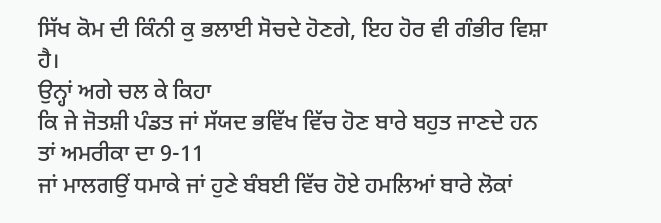ਸਿੱਖ ਕੋਮ ਦੀ ਕਿੰਨੀ ਕੁ ਭਲਾਈ ਸੋਚਦੇ ਹੋਣਗੇ, ਇਹ ਹੋਰ ਵੀ ਗੰਭੀਰ ਵਿਸ਼ਾ ਹੈ।
ਉਨ੍ਹਾਂ ਅਗੇ ਚਲ ਕੇ ਕਿਹਾ
ਕਿ ਜੇ ਜੋਤਸ਼ੀ ਪੰਡਤ ਜਾਂ ਸੱਯਦ ਭਵਿੱਖ ਵਿੱਚ ਹੋਣ ਬਾਰੇ ਬਹੁਤ ਜਾਣਦੇ ਹਨ ਤਾਂ ਅਮਰੀਕਾ ਦਾ 9-11
ਜਾਂ ਮਾਲਗਉਂ ਧਮਾਕੇ ਜਾਂ ਹੁਣੇ ਬੰਬਈ ਵਿੱਚ ਹੋਏ ਹਮਲਿਆਂ ਬਾਰੇ ਲੋਕਾਂ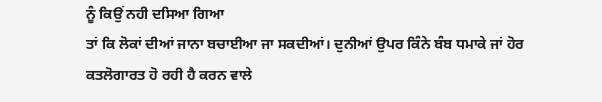ਨੂੰ ਕਿਉਂ ਨਹੀ ਦਸਿਆ ਗਿਆ
ਤਾਂ ਕਿ ਲੋਕਾਂ ਦੀਆਂ ਜਾਨਾ ਬਚਾਈਆ ਜਾ ਸਕਦੀਆਂ। ਦੁਨੀਆਂ ਉਪਰ ਕਿੰਨੇ ਬੰਬ ਧਮਾਕੇ ਜਾਂ ਹੋਰ
ਕਤਲੋਗਾਰਤ ਹੋ ਰਹੀ ਹੈ ਕਰਨ ਵਾਲੇ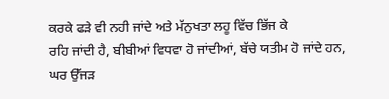ਕਰਕੇ ਫੜੇ ਵੀ ਨਹੀ ਜਾਂਦੇ ਅਤੇ ਮੱਨੁਖਤਾ ਲਹੂ ਵਿੱਚ ਭਿੱਜ ਕੇ
ਰਹਿ ਜਾਂਦੀ ਹੈ, ਬੀਬੀਆਂ ਵਿਧਵਾ ਹੋ ਜਾਂਦੀਆਂ, ਬੱਚੇ ਯਤੀਮ ਹੋ ਜਾਂਦੇ ਹਨ, ਘਰ ਉੱਜੜ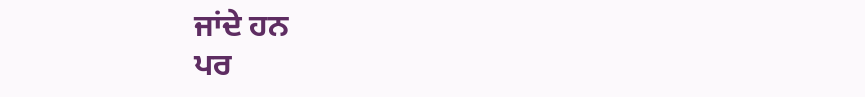ਜਾਂਦੇ ਹਨ
ਪਰ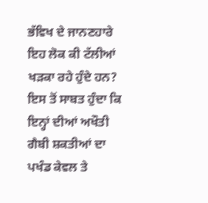ਭੱਵਿਖ ਦੇ ਜਾਨਣਹਾਰੇ ਇਹ ਲੋਕ ਕੀ ਟੱਲੀਆਂ ਖੜਕਾ ਰਹੇ ਹੁੰਦੇ ਹਨ? ਇਸ ਤੋਂ ਸਾਬਤ ਹੁੰਦਾ ਕਿ
ਇਨ੍ਹਾਂ ਦੀਆਂ ਅਖੌਤੀ ਗੈਬੀ ਸ਼ਕਤੀਆਂ ਦਾ ਪਖੰਡ ਕੇਵਲ ਤੇ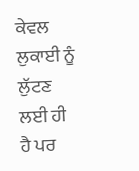ਕੇਵਲ ਲੁਕਾਈ ਨੂੰ ਲੁੱਟਣ ਲਈ ਹੀ ਹੈ ਪਰ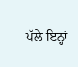ਪੱਲੇ ਇਨ੍ਹਾਂ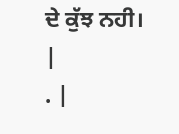ਦੇ ਕੁੱਝ ਨਹੀ।
|
. |